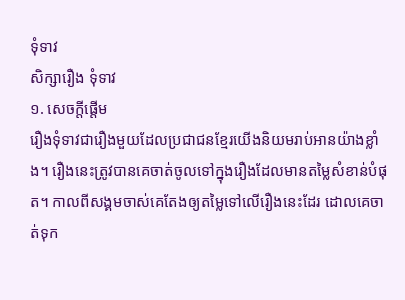ទុំទាវ
សិក្សារឿង ទុំទាវ
១. សេចក្តីផ្តើម
រឿងទុំទាវជារឿងមួយដែលប្រជាជនខ្មែរយើងនិយមរាប់អានយ៉ាងខ្លាំង។ រឿងនេះត្រូវបានគេចាត់ចូលទៅក្នុងរឿងដែលមានតម្លៃសំខាន់បំផុត។ កាលពីសង្គមចាស់គេតែងឲ្យតម្លៃទៅលើរឿងនេះដែរ ដោលគេចាត់ទុក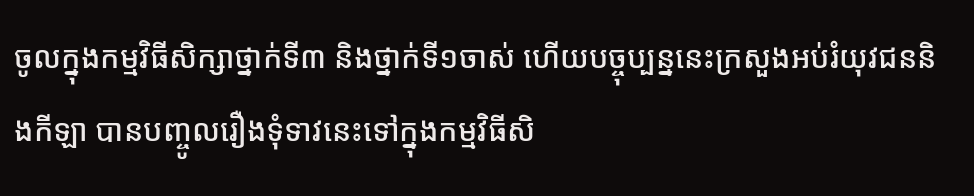ចូលក្នុងកម្មវិធីសិក្សាថ្នាក់ទី៣ និងថ្នាក់ទី១ចាស់ ហើយបច្ចុប្បន្ននេះក្រសួងអប់រំយុវជននិងកីឡា បានបញ្ចូលរឿងទុំទាវនេះទៅក្នុងកម្មវិធីសិ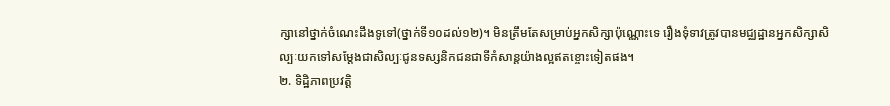ក្សានៅថ្នាក់ចំណេះដឹងទូទៅ(ថ្នាក់ទី១០ដល់១២)។ មិនត្រឹមតែសម្រាប់អ្នកសិក្សាប៉ុណ្ណោះទេ រឿងទុំទាវត្រូវបានមជ្ឈដ្ឋានអ្នកសិក្សាសិល្បៈយកទៅសម្តែងជាសិល្បៈជូនទស្សនិកជនជាទីកំសាន្តយ៉ាងល្អឥតខ្ចោះទៀតផង។
២. ទិដ្ឋិភាពប្រវត្តិ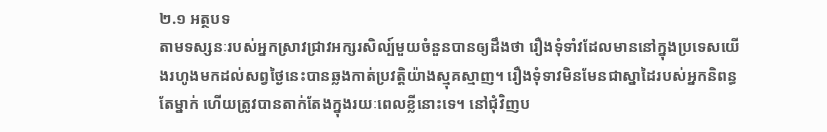២.១ អត្ថបទ
តាមទស្សនៈរបស់អ្នកស្រាវជ្រាវអក្សរសិល្ប៍មួយចំនួនបានឲ្យដឹងថា រឿងទុំទាំវដែលមាននៅក្នុងប្រទេសយើងរហូងមកដល់សព្វថ្ងៃនេះបានឆ្លងកាត់ប្រវត្តិយ៉ាងស្មុគស្មាញ។ រឿងទុំទាវមិនមែនជាស្នាដៃរបស់អ្នកនិពន្ធតែម្នាក់ ហើយត្រូវបានតាក់តែងក្នុងរយៈពេលខ្លីនោះទេ។ នៅជុំវិញប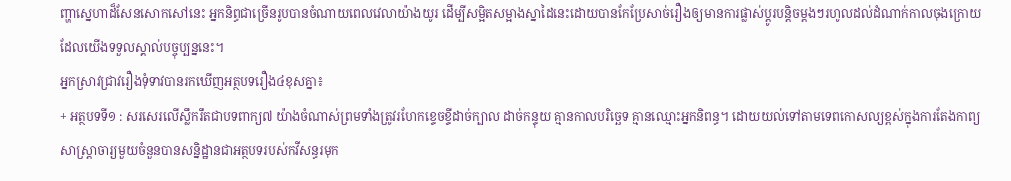ញ្ហាស្នេហាដ៏សែនសោកសៅនេះ អ្នកនិព្ធជាច្រើនរូបបានចំណាយពេលវេលាយ៉ាងយូរ ដើម្បីសម្អិតសម្អាងស្នាដៃនេះដោយបានកែប្រែសាច់រឿងឲ្យមានការផ្លាស់ប្តូរបន្តិចម្តងៗរហូលដល់ដំណាក់កាលចុងក្រោយដែលយើងទទួលស្គាល់បច្ចុប្បន្ននេះ។
អ្នកស្រាវជ្រាវរឿងទុំទាវបានរកឃើញអត្ថបទរឿង៤ខុសគ្នា៖
+ អត្ថបទទី១ : សរសេរលើស្លឹករឹតជាបទពាក្យ៧ យ៉ាងចំណាស់ព្រមទាំងត្រូវរហែកខ្ទេចខ្ទីដាច់ក្បាល ដាច់កន្ទុយ គ្មានកាលបរិច្ឆេទ គ្មានឈ្មោះអ្នកនិពន្ធ។ ដោយយល់ទៅតាមទេពកោសល្យខ្ពស់ក្នុងការតែងកាព្យ សាស្រ្តាចារ្យមួយចំនួនបានសន្និដ្ឋានជាអត្ថបទរបស់កវីសន្ធរមុក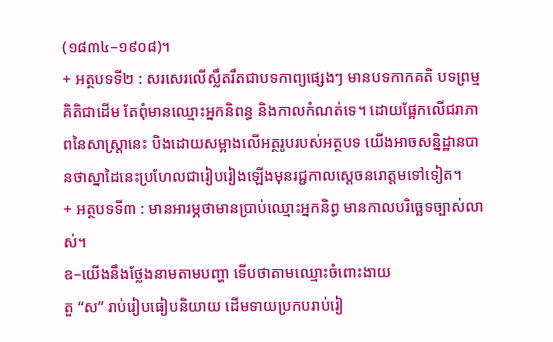(១៨៣៤–១៩០៨)។
+ អត្ថបទទី២ : សរសេរលើស្លឹតរឹតជាបទកាព្យផ្សេងៗ មានបទកាកគតិ បទព្រម្មគិតិជាដើម តែពុំមានឈ្មោះអ្នកនិពន្ធ និងកាលកំណត់ទេ។ ដោយផ្អែកលើជរាភាពនៃសាស្ត្រានេះ បិងដោយសម្អាងលើអត្ថរូបរបស់អត្ថបទ យើងអាចសន្និដ្ឋានបានថាស្នាដៃនេះប្រហែលជារៀបរៀងឡើងមុនរជ្ជកាលស្តេចនរោត្តមទៅទៀត។
+ អត្ថបទទី៣ : មានអារម្ភថាមានប្រាប់ឈ្មោះអ្នកនិព្ធ មានកាលបរិច្ឆេទច្បាស់លាស់។
ឧ–យើងនឹងថ្លែងនាមតាមបញ្ហា ទើបថាតាមឈ្មោះចំពោះងាយ
តួ “ស” រាប់រៀបធៀបនិយាយ ដើមទាយប្រកបរាប់រៀ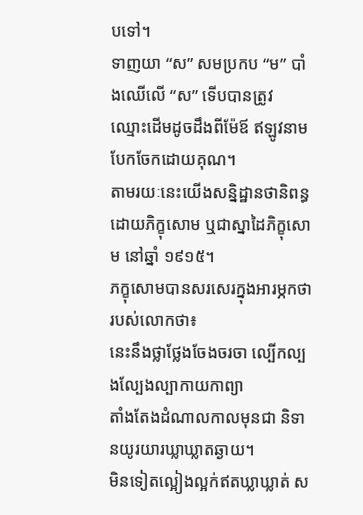បទៅ។
ទាញយា “ស” សមប្រកប “ម” បាំងឈើលើ “ស” ទើបបានត្រូវ
ឈ្មោះដើមដូចដឹងពីម៉ែឪ ឥឡូវនាមបែកចែកដោយគុណ។
តាមរយៈនេះយើងសន្និដ្ឋានថានិពន្ធដោយភិក្ខុសោម ឬជាស្នាដៃភិក្ខុសោម នៅឆ្នាំ ១៩១៥។
ភក្ខុសោមបានសរសេរក្នុងអារម្ភកថារបស់លោកថា៖
នេះនឹងថ្លាថ្លែងចែងចរចា ល្បើកល្បងល្បែងល្បាកាយកាព្យា
តាំងតែងដំណាលកាលមុនជា និទានយូរយារឃ្លាឃ្លាតឆ្ងាយ។
មិនទៀតល្អៀងល្អក់ឥតឃ្លាឃ្លាត់ ស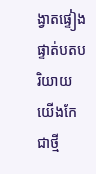ង្វាតផ្ទៀងផ្ទាត់បតបរិយាយ
យើងកែជាថ្មី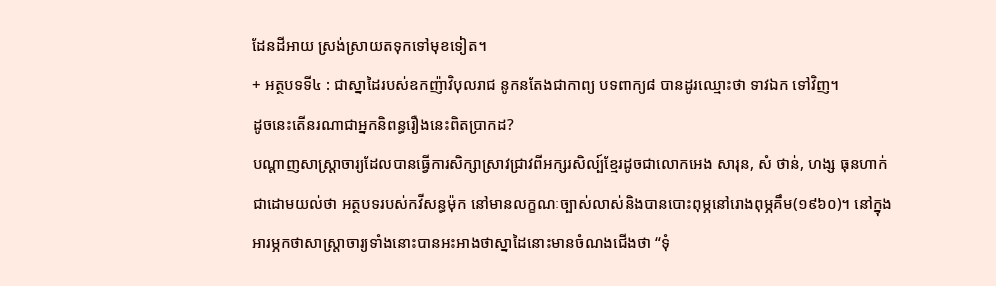ដែនដីអាយ ស្រង់ស្រាយតទុកទៅមុខទៀត។
+ អត្ថបទទី៤ : ជាស្នាដៃរបស់ឧកញ៉ាវិបុលរាជ នូកនតែងជាកាព្យ បទពាក្យ៨ បានដូរឈ្មោះថា ទាវឯក ទៅវិញ។
ដូចនេះតើនរណាជាអ្នកនិពន្ធរឿងនេះពិតប្រាកដ?
បណ្តាញសាស្រ្តាចារ្យដែលបានធ្វើការសិក្សាស្រាវជ្រាវពីអក្សរសិល្ប៍ខ្មែរដូចជាលោកអេង សារុន, សំ ថាន់, ហង្ស ធុនហាក់ ជាដោមយល់ថា អត្ថបទរបស់កវីសន្ធម៉ុក នៅមានលក្ខណៈច្បាស់លាស់និងបានបោះពុម្ភនៅរោងពុម្ភគឹម(១៩៦០)។ នៅក្នុងអារម្ភកថាសាស្ត្រាចារ្យទាំងនោះបានអះអាងថាស្នាដៃនោះមានចំណងជើងថា “ទុំ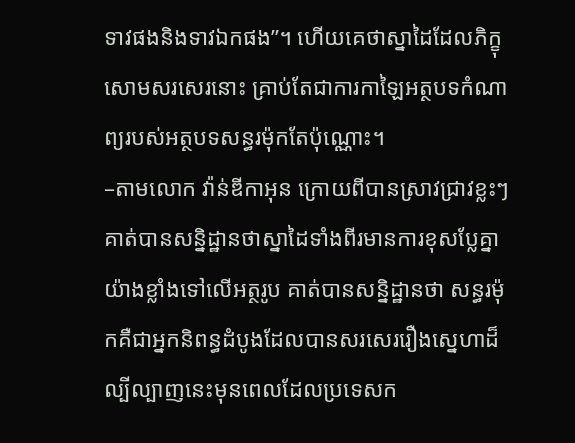ទាវផងនិងទាវឯកផង”។ ហើយគេថាស្នាដៃដែលភិក្ខុសោមសរសេរនោះ គ្រាប់តែជាការកាឡៃអត្ថបទកំណាព្យរបស់អត្ថបទសន្ធរម៉ុកតែប៉ុណ្ណោះ។
–តាមលោក វ៉ាន់ឌីកាអុន ក្រោយពីបានស្រាវជ្រាវខ្លះៗ គាត់បានសន្និដ្ឋានថាស្នាដៃទាំងពីរមានការខុសប្លែគ្នាយ៉ាងខ្លាំងទៅលើអត្ថរូប គាត់បានសន្និដ្ឋានថា សន្ធរម៉ុកគឺជាអ្នកនិពន្ធដំបូងដែលបានសរសេររឿងស្នេហាដ៏ល្បីល្បាញនេះមុនពេលដែលប្រទេសក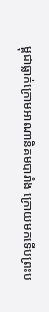ម្ពុជាធ្លាក់ក្រោមអាណានិគមបារាំង ក្រោយមកទើបព្រះប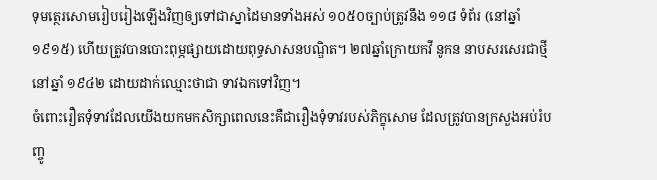ទុមត្ថេរសោមរៀបរៀងឡើងវិញឲ្យទៅជាស្នាដៃមានទាំងអស់ ១០៥០ច្បាប់ត្រូវនឹង ១១៨ ទំព័រ (នៅឆ្នាំ១៩១៥) ហើយត្រូវបានបោះពុម្ភផ្សាយដោយពុទ្ធសាសនបណ្ឌិត។ ២៧ឆ្នាំក្រោយកវី នូកន នាបសរសេរជាថ្មីនៅឆ្នាំ ១៩៤២ ដោយដាក់ឈ្មោះថាជា ទាវឯកទៅវិញ។
ចំពោះរឿតទុំទាវដែលយើងយកមកសិក្សាពេលនេះគឺជារឿងទុំទាវរបស់ភិក្ខុសោម ដែលត្រូវបានក្រសួងអប់រំបញ្ចូ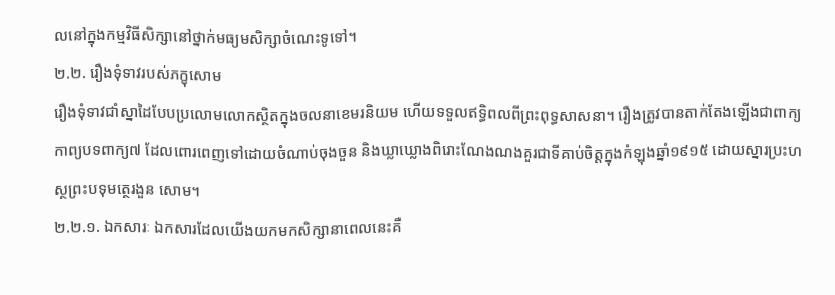លនៅក្នុងកម្មវិធីសិក្សានៅថ្នាក់មធ្យមសិក្សាចំណេះទូទៅ។
២.២. រឿងទុំទាវរបស់ភក្ខុសោម
រឿងទុំទាវជាំស្នាដៃបែបប្រលោមលោកស្ថិតក្នុងចលនាខេមរនិយម ហើយទទួលឥទ្ធិពលពីព្រះពុទ្ធសាសនា។ រឿងត្រូវបានតាក់តែងឡើងជាពាក្យកាព្យបទពាក្យ៧ ដែលពោរពេញទៅដោយចំណាប់ចុងចួន និងឃ្លាឃ្លោងពិរោះណែងណងគួរជាទីគាប់ចិត្តក្នុងកំឡុងឆ្នាំ១៩១៥ ដោយស្នារប្រះហស្ថព្រះបទុមត្ថេរងួន សោម។
២.២.១. ឯកសារៈ ឯកសារដែលយើងយកមកសិក្សានាពេលនេះគឺ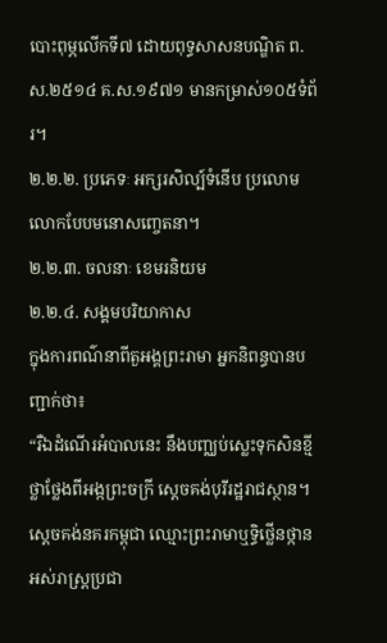បោះពុម្ភលើកទី៧ ដោយពុទ្ធសាសនបណ្ឌិត ព.ស.២៥១៤ គ.ស.១៩៧១ មានកម្រាស់១០៥ទំព័រ។
២.២.២. ប្រភេទៈ អក្សរសិល្ប៍ទំនើប ប្រលោមលោកបែបមនោសញ្ចេតនា។
២.២.៣. ចលនាៈ ខេមរនិយម
២.២.៤. សង្គមបរិយាកាស
ក្នុងការពណ៌នាពីតួអង្គព្រះរាមា អ្នកនិពន្ធបានបញ្ជាក់ថា៖
“រឺឯដំណើរអំបាលនេះ នឹងបញ្ឈប់ស្លេះទុកសិនខ្មី
ថ្លាថ្លែងពីអង្កព្រះចក្រី ស្តេចគង់បុរីរដ្ឋរាជស្ថាន។
ស្តេចគង់នគរកម្ពុជា ឈ្មោះព្រះរាមាឬទ្ធិថ្លើនថ្កាន
អស់រាស្រ្តប្រជា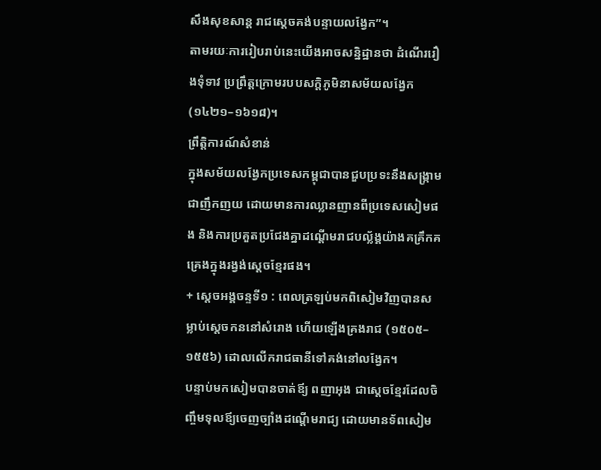សឹងសុខសាន្ត រាជស្តេចគង់បន្ទាយលង្វែក”។
តាមរយៈការរៀបរាប់នេះយើងអាចសន្និដ្ឋានថា ដំណើររឿងទុំទាវ ប្រព្រឹត្តក្រោមរបបសក្តិភូមិនាសម័យលង្វែក (១៤២១–១៦១៨)។
ព្រឹត្តិការណ៍សំខាន់
ក្នុងសម័យលង្វែកប្រទេសកម្ពុជាបានជួបប្រទះនឹងសង្រ្កាមជាញឹកញយ ដោយមានការឈ្លានញានពីប្រទេសសៀមផង និងការប្រគួតប្រជែងគ្នាដណ្តើមរាជបល្ល័ង្គយ៉ាងគគ្រឹកគគ្រេងក្នុងរង្វង់ស្តេចខ្មែរផង។
+ ស្តេចអង្គចន្ទទី១ : ពេលត្រឡប់មកពិសៀមវិញបានសម្លាប់ស្តេចកននៅសំរោង ហើយឡើងគ្រងរាជ (១៥០៥–១៥៥៦) ដោលលើករាជធានីទៅគង់នៅលង្វែក។
បន្ទាប់មកសៀមបានចាត់ឪ្យ ពញាអុង ជាស្តេចខ្មែរដែលចិញ្ចឹមទុលឪ្យចេញច្បាំងដណ្តើមរាជ្យ ដោយមានទ័ពសៀម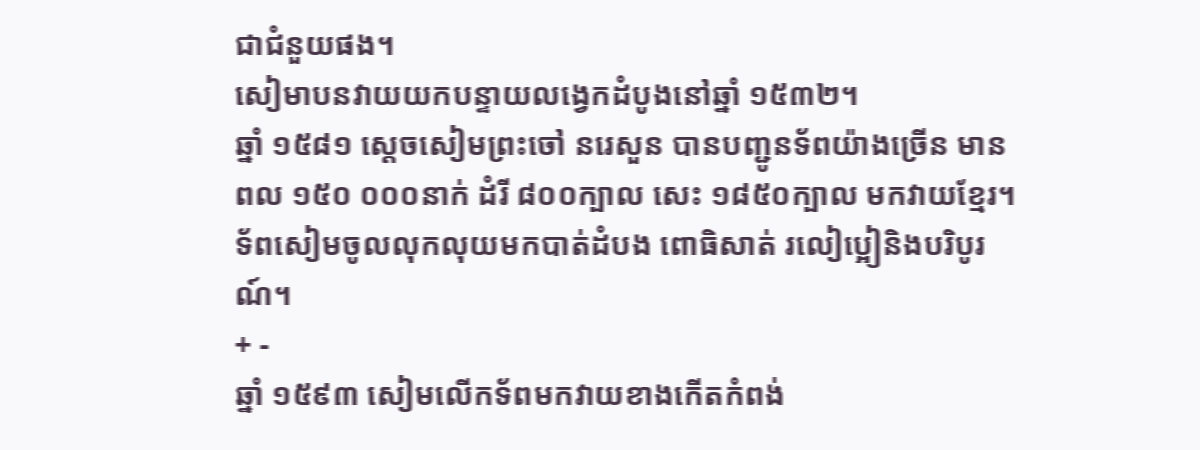ជាជំនួយផង។
សៀមាបនវាយយកបន្ទាយលង្វេកដំបូងនៅឆ្នាំ ១៥៣២។
ឆ្នាំ ១៥៨១ ស្តេចសៀមព្រះចៅ នរេសួន បានបញ្ជូនទ័ពយ៉ាងច្រើន មានពល ១៥០ ០០០នាក់ ដំរី ៨០០ក្បាល សេះ ១៨៥០ក្បាល មកវាយខ្មែរ។
ទ័ពសៀមចូលលុកលុយមកបាត់ដំបង ពោធិសាត់ រលៀប្អៀនិងបរិបូរណ៍។
+ -
ឆ្នាំ ១៥៩៣ សៀមលើកទ័ពមកវាយខាងកើតកំពង់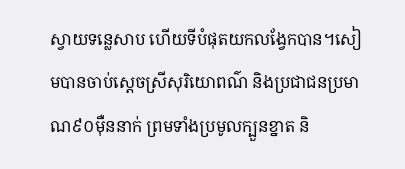ស្វាយទន្លេសាប ហើយទីបំផុតយកលង្វែកបាន។សៀមបានចាប់ស្ដេចស្រីសុរិយោពណ៌ និងប្រជាជនប្រមាណ៩០ម៉ឺននាក់ ព្រមទាំងប្រមូលក្បួនខ្នាត និ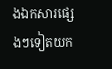ងឯកសារផ្សេងៗទៀតយក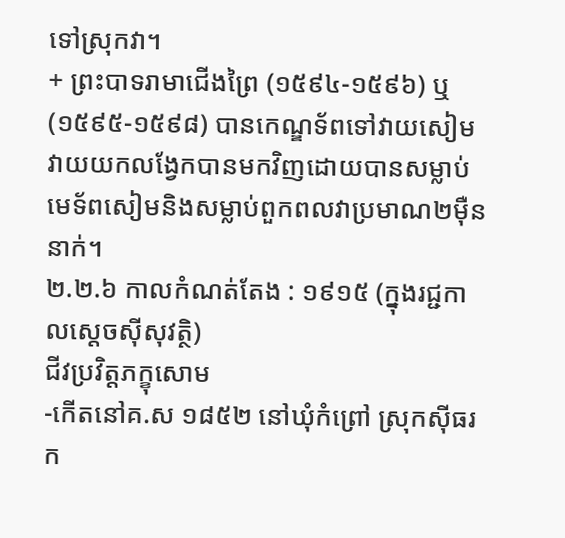ទៅស្រុកវា។
+ ព្រះបាទរាមាជើងព្រៃ (១៥៩៤-១៥៩៦) ឬ (១៥៩៥-១៥៩៨) បានកេណ្ឌទ័ពទៅវាយសៀម វាយយកលង្វែកបានមកវិញដោយបានសម្លាប់មេទ័ពសៀមនិងសម្លាប់ពួកពលវាប្រមាណ២ម៉ឺននាក់។
២.២.៦ កាលកំណត់តែង : ១៩១៥ (ក្នុងរជ្ជកាលស្ដេចស៊ីសុវត្ថិ)
ជីវប្រវិត្តភក្ខុសោម
-កើតនៅគ.ស ១៨៥២ នៅឃុំកំព្រៅ ស្រុកស៊ីធរក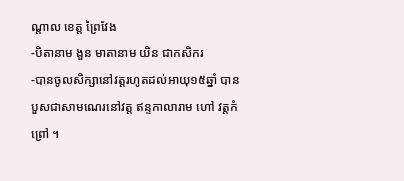ណ្ដាល ខេត្ត ព្រៃវែង
-បិតានាម ងួន មាតានាម យិន ជាកសិករ
-បានចូលសិក្សានៅវត្តរហូតដល់អាយុ១៥ឆ្នាំ បានបួសជាសាមណេរនៅវត្ត ឥន្ទកាលារាម ហៅ វត្តកំព្រៅ ។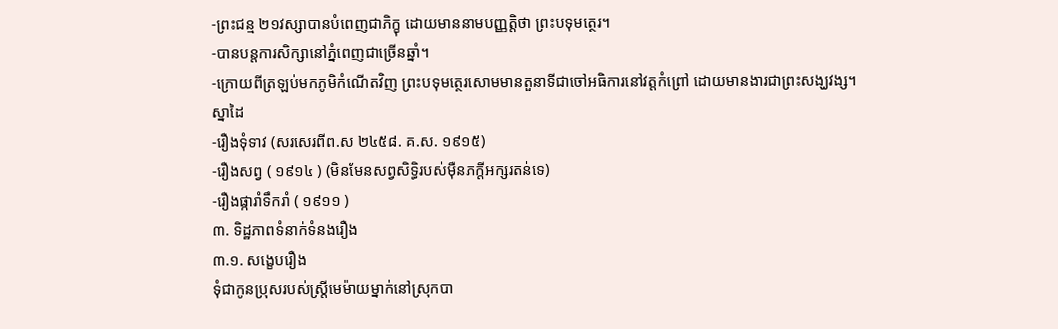-ព្រះជន្ម ២១វស្សាបានបំពេញជាភិក្ខុ ដោយមាននាមបញ្ញត្តិថា ព្រះបទុមត្ថេរ។
-បានបន្តការសិក្សានៅភ្នំពេញជាច្រើនឆ្នាំ។
-ក្រោយពីត្រឡប់មកភូមិកំណើតវិញ ព្រះបទុមត្ថេរសោមមានតួនាទីជាចៅអធិការនៅវត្តកំព្រៅ ដោយមានងារជាព្រះសង្ឃវង្ស។
ស្នាដៃ
-រឿងទុំទាវ (សរសេរពីព.ស ២៤៥៨. គ.ស. ១៩១៥)
-រឿងសព្វ ( ១៩១៤ ) (មិនមែនសព្វសិទ្ធិរបស់ម៉ឺនភក្ដីអក្សរតន់ទេ)
-រឿងផ្ការាំទឹករាំ ( ១៩១១ )
៣. ទិដ្ឋភាពទំនាក់ទំនងរឿង
៣.១. សង្ខេបរឿង
ទុំជាកូនប្រុសរបស់ស្រ្តីមេម៉ាយម្នាក់នៅស្រុកបា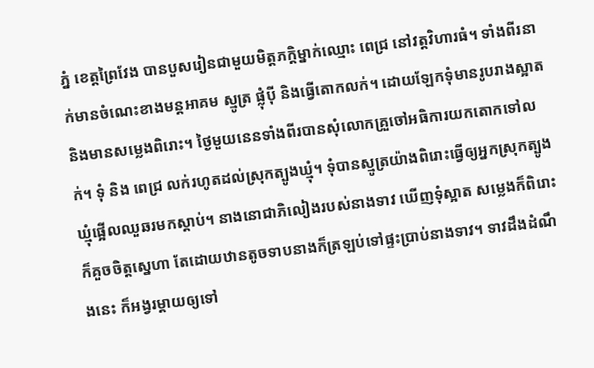ភ្នំ ខេត្តព្រៃវែង បានបួសរៀនជាមួយមិត្តភក្ដិម្នាក់ឈ្មោះ ពេជ្រ នៅវត្តវិហារធំ។ ទាំងពីរនាក់មានចំណេះខាងមន្ដអាគម ស្មូត្រ ផ្លុំប៉ី និងធ្វើតោកលក់។ ដោយឡែកទុំមានរូបរាងស្អាតនិងមានសម្លេងពិរោះ។ ថ្ងៃមួយនេនទាំងពីរបានសុំលោកគ្រួចៅអធិការយកតោកទៅលក់។ ទុំ និង ពេជ្រ លក់រហូតដល់ស្រុកត្បូងឃ្មុំ។ ទុំបានស្មូត្រយ៉ាងពិរោះធ្វើឲ្យអ្នកស្រុកត្បូងឃ្មុំផ្អើលឈួឆរមកស្ដាប់។ នាងនោជាភិលៀងរបស់នាងទាវ ឃើញទុំស្អាត សម្លេងក៏ពិរោះក៏គួចចិត្តស្នេហា តែដោយឋានតូចទាបនាងក៏ត្រឡប់ទៅផ្ទះប្រាប់នាងទាវ។ ទាវដឹងដំណឹងនេះ ក៏អង្វរម្ដាយឲ្យទៅ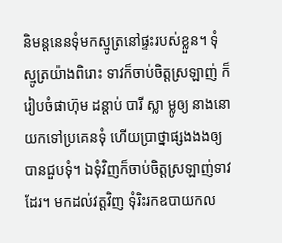និមន្ដនេនទុំមកស្មូត្រនៅផ្ទះរបស់ខ្លួន។ ទុំស្មូត្រយ៉ាងពិរោះ ទាវក៏ចាប់ចិត្តស្រឡាញ់ ក៏រៀបចំផាហ៊ុម ដន្ដាប់ បារី ស្លា ម្លូឲ្យ នាងនោយកទៅប្រគេនទុំ ហើយប្រាថ្នាផ្សងងងឲ្យបានជួបទុំ។ ឯទុំវិញក៏ចាប់ចិត្តស្រឡាញ់ទាវដែរ។ មកដល់វត្តវិញ ទុំរិះរកឧបាយកល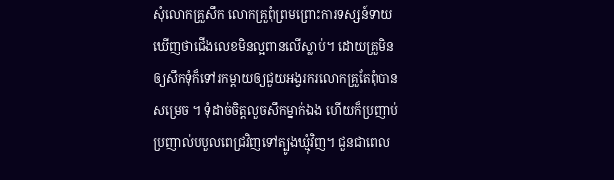សុំលោកគ្រួសឹក លោកគ្រួពុំព្រមព្រោះការទស្សន៍ទាយឃើញថាជើងលេខមិនល្អពានលើស្លាប់។ ដោយគ្រួមិនឲ្យសឹកទុំក៏ទៅរកម្ដាយឲ្យជួយអង្វរករលោកគ្រួតែពុំបានសម្រេច ។ ទុំដាច់ចិត្តលួចសឹកម្នាក់ឯង ហើយក៏ប្រញាប់ប្រញាល់បបួលពេជ្រវិញទៅត្បូងឃ្មុំវិញ។ ជួនជាពេល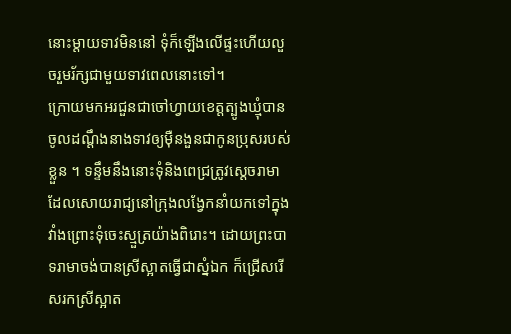នោះម្ដាយទាវមិននៅ ទុំក៏ឡើងលើផ្ទះហើយលួចរួមរ័ក្សជាមួយទាវពេលនោះទៅ។
ក្រោយមកអរជួនជាចៅហ្វាយខេត្តត្បូងឃ្មុំបានចូលដណ្ដឹងនាងទាវឲ្យម៉ឺនងួនជាកូនប្រុសរបស់ខ្លួន ។ ទន្ទឹមនឹងនោះទុំនិងពេជ្រត្រូវស្ដេចរាមាដែលសោយរាជ្យនៅក្រុងលង្វែកនាំយកទៅក្នុងវាំងព្រោះទុំចេះស្មួត្រយ៉ាងពិរោះ។ ដោយព្រះបាទរាមាចង់បានស្រីស្អាតធ្វើជាស្នំឯក ក៏ជ្រើសរើសរកស្រីស្អាត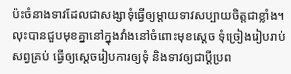ប៉ះចំនាងទាវដែលជាសង្សាទុំធ្វើឲ្យម្ដាយទាវសប្បាយចិត្តជាខ្លាំង។ លុះបានជួបមុខគ្នានៅក្នុងវាំងនៅចំពោះមុខស្ដេច ទុំច្រៀងរៀបរាប់សព្វគ្រប់ ធ្វើឲ្យស្ដេចរៀបការឲ្យទុំ និងទាវឲ្យជាប្ដីប្រព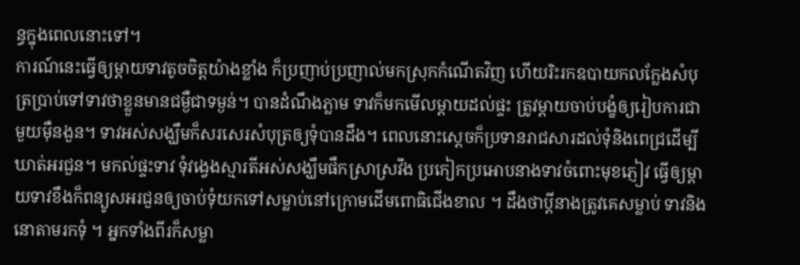ន្ធក្នុងពេលនោះទៅ។
ការណ៍នេះធ្វើឲ្យម្ដាយទាវតូចចិត្តយ៉ាងខ្លាំង ក៏ប្រញាប់ប្រញាល់មកស្រុកកំណើតវិញ ហើយរិះរកឧបាយកលក្លែងសំបុត្រប្រាប់ទៅទាវថាខ្លួនមានជម្ងឺជាទម្ងន់។ បានដំណឹងភ្លាម ទាវក៏មកមើលម្ដាយដល់ផ្ទះ ត្រូវម្ដាយចាប់បង្ខំឲ្យរៀបការជាមួយម៉ឺនងួន។ ទាវអស់សង្ឃឹមក៏សរសេរសំបុត្រឲ្យទុំបានដឹង។ ពេលនោះស្ដេចក៏ប្រទានរាជសារដល់ទុំនិងពេជ្រដើម្បីឃាត់អរជួន។ មកល់ផ្ទះទាវ ទុំវង្វេងស្មារតីអស់សង្ឃឹមផឹកស្រាស្រវឹង ប្រកៀកប្រអោបនាងទាវចំពោះមុខភ្ញៀវ ធ្វើឲ្យម្ដាយទាវខឹងក៏ពន្យូសអរជួនឲ្យចាប់ទុំយកទៅសម្លាប់នៅក្រោមដើមពោធិជើងខាល ។ ដឹងថាប្ដីនាងត្រូវគេសម្លាប់ ទាវនិងនោតាមរកទុំ ។ អ្នកទាំងពីរក៏សម្លា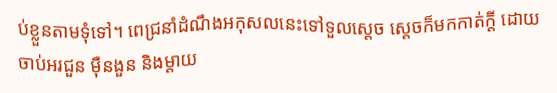ប់ខ្លួនតាមទុំទៅ។ ពេជ្រនាំដំណឹងអកុសលនេះទៅទួលស្ដេច ស្ដេចក៏មកកាត់ក្ដី ដោយចាប់អរជួន ម៉ឺនងួន និងម្ដាយ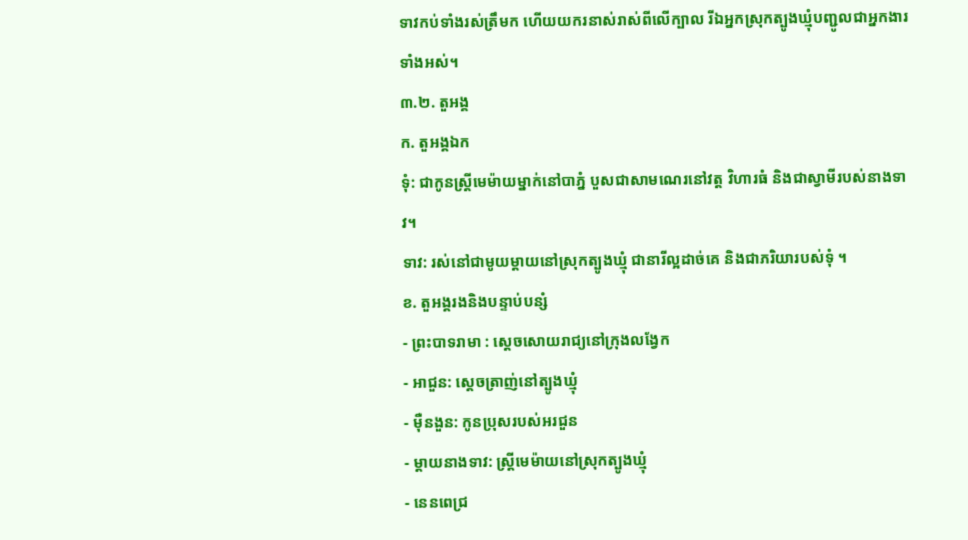ទាវកប់ទាំងរស់ត្រឹមក ហើយយករនាស់រាស់ពីលើក្បាល រីឯអ្នកស្រុកត្បូងឃ្មុំបញ្ជូលជាអ្នកងារទាំងអស់។
៣.២. តួអង្គ
ក. តួអង្គឯក
ទុំ: ជាកូនស្រ្ដីមេម៉ាយម្នាក់នៅបាភ្នំ បួសជាសាមណេរនៅវត្ត វិហារធំ និងជាស្វាមីរបស់នាងទាវ។
ទាវ: រស់នៅជាមូយម្ដាយនៅស្រុកត្បូងឃ្មុំ ជានារីល្អដាច់គេ និងជាភរិយារបស់ទុំ ។
ខ. តួអង្គរងនិងបន្ទាប់បន្សំ
- ព្រះបាទរាមា : ស្ដេចសោយរាជ្យនៅក្រុងលង្វែក
- អាជួន: ស្ដេចត្រាញ់នៅត្បូងឃ្មុំ
- ម៉ឺនងួន: កូនប្រុសរបស់អរជួន
- ម្ដាយនាងទាវ: ស្រ្ដីមេម៉ាយនៅស្រុកត្បូងឃ្មុំ
- នេនពេជ្រ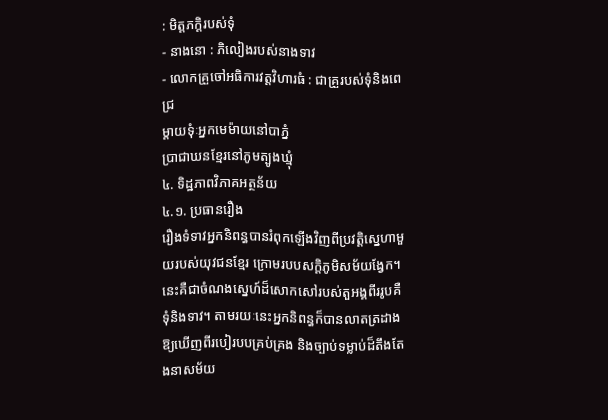: មិត្តភក្ដិរបស់ទុំ
- នាងនោ : ភិលៀងរបស់នាងទាវ
- លោកគ្រួចៅអធិការវត្តវិហារធំ : ជាគ្រួរបស់ទុំនិងពេជ្រ
ម្តាយទុំៈអ្នកមេម៉ាយនៅបាភ្នំ
ប្រាជាឃនខ្មែរនៅភូមត្បូងឃ្មុំ
៤. ទិដ្ឋភាពវិភាគអត្ថន័យ
៤.១. ប្រធានរឿង
រឿងទំទាវអ្នកនិពន្ធបានរំពុកឡើងវិញពីប្រវត្តិស្នេហាមួយរបស់យុវជនខ្មែរ ក្រោមរបបសក្តិភូមិសម័យង្វែក។នេះគឺជាចំណងស្នេហ៍ដ៏សោកសៅរបស់តួអង្គពីររូបគឺទុំនិងទាវ។ តាមរយៈនេះអ្នកនិពន្ធក៏បានលាតត្រដាងឱ្យឃើញពីរបៀរបបគ្រប់គ្រង និងច្បាប់ទម្លាប់ដ៏តឹងតែងនាសម័យ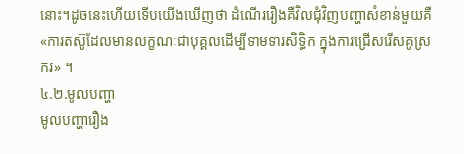នោះ។ដូចនេះហើយទើបយើងឃើញថា ដំណើររឿងគឺវិលជុំវិញបញ្ហាសំខាន់មួយគឺ «ការតស៊ូដែលមានលក្ខណៈជាបុគ្គលដើម្បីទាមទារសិទ្ធិក ក្នុងការជ្រើសរើសគូស្រករ» ។
៤.២.មូលបញ្ហា
មូលបញ្ហារឿង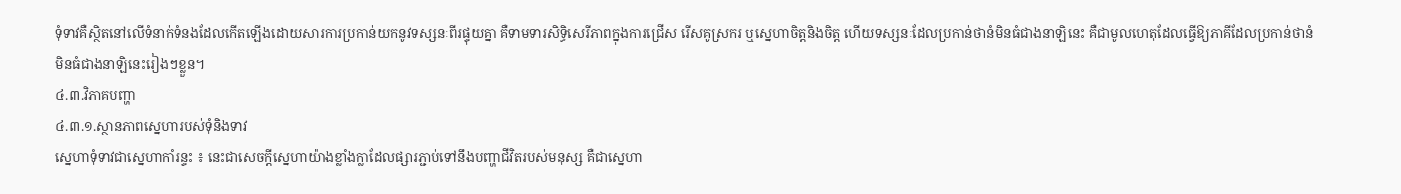ទុំទាវគឺស្ថិតនៅលើទំនាក់ទំនងដែលកើតឡើងដោយសារការប្រកាន់យកនូវទស្សនៈពីរផ្ទុយគ្នា គឺទាមទារសិទ្ធិសេរីភាពក្នុងការជ្រើស រើសគូស្រករ ឬស្នេហាចិត្តនិងចិត្ត ហើយទស្សនៈដែលប្រកាន់ថានំមិនធំជាងនាឡិនេះ គឺជាមូលហេតុដែលធ្វើឱ្យភាគីដែលប្រកាន់ថានំមិនធំជាងនាឡិនេះរៀងៗខ្លួន។
៤.៣.វិភាគបញ្ហា
៤.៣.១.ស្ថានភាពស្នេហារបស់ទុំនិងទាវ
ស្នេហាទុំទាវជាស្នេហាកាំរន្ទះ ៖ នេះជាសេចក្តីស្នេហាយ៉ាងខ្លាំងក្លាដែលផ្សារភ្ជាប់ទៅនឹងបញ្ហាជីវិតរបស់មនុស្ស គឺជាស្នេហា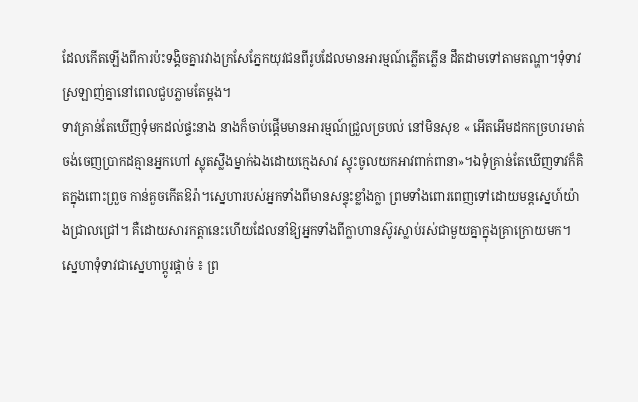ដែលកើតឡើងពីការប៉ះទង្គិចគ្នារវាងក្រសែភ្នែកយុវជនពីរូបដែលមានអារម្មណ៍ភ្លើតភ្លើន ដឹតដាមទៅតាមតណ្ហា។ទុំទាវស្រឡាញ់គ្នានៅពេលជួបភ្លាមតែម្តង។
ទាវគ្រាន់តែឃើញទុំមកដល់ផ្ទះនាង នាងក៏ចាប់ផ្តើមមានអារម្មណ៍ជ្រួលច្របល់ នៅមិនសុខ « អើតអើមដកកច្រហរមាត់ ចង់ចេញប្រាកដគ្មានអ្នកហៅ ស្លុតស្លឹងម្នាក់ឯងដោយក្មេងសាវ ស្ទុះចូលយកអាវពាក់ពានា»។ឯទុំគ្រាន់តែឃើញទាវក៏គិតក្នុងពោះព្រួច កាន់គួចកើតឱរ៉ា។ស្នេហារបស់អ្នកទាំងពីមានសន្ទុះខ្លាំងក្លា ព្រមទាំងពោរពេញទៅដោយមន្តស្នេហ៍យ៉ាងជ្រាលជ្រៅ។ គឺដោយសារកត្តានេះហើយដែលនាំឱ្យអ្នកទាំងពីក្លាហានស៊ូរស្លាប់រស់ជាមួយគ្នាក្នុងគ្រាក្រោយមក។
ស្នេហាទុំទាវជាស្នេហាប្តូរផ្តាច់ ៖ ព្រ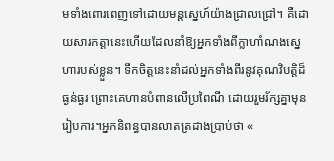មទាំងពោរពេញទៅដោយមន្តស្នេហ៍យ៉ាងជ្រាលជ្រៅ។ គឺដោយសារកត្តានេះហើយដែលនាំឱ្យអ្នកទាំងពីក្លាហាំណងស្នេហារបស់ខ្លួន។ ទឹកចិត្តនេះនាំដល់អ្នកទាំងពីរនូវគុណវិបត្តិដ៏ធ្ងន់ធ្ងរ ព្រោះគេហានបំពានលើប្រពៃណី ដោយរួមរ័ក្សគ្នាមុនរៀបការ។អ្នកនិពន្ធបានលាតត្រដាងប្រាប់ថា «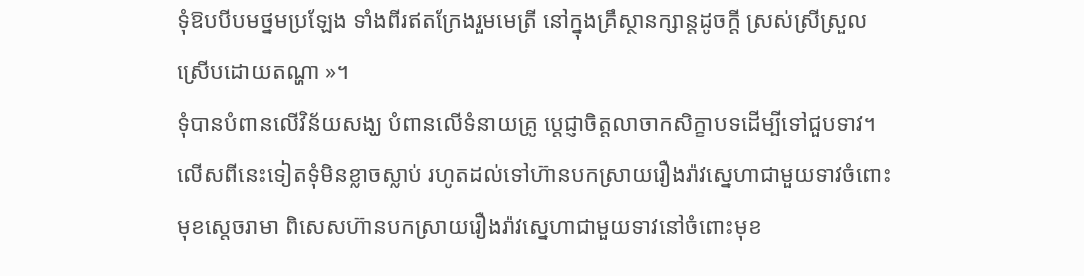ទុំឱបបីបមថ្នមប្រឡែង ទាំងពីរឥតក្រែងរួមមេត្រី នៅក្នុងគ្រឹស្ថានក្សាន្តដូចក្តី ស្រស់ស្រីស្រួលស្រើបដោយតណ្ហា »។
ទុំបានបំពានលើវិន័យសង្ឃ បំពានលើទំនាយគ្រូ ប្តេជ្ញាចិត្តលាចាកសិក្ខាបទដើម្បីទៅជួបទាវ។ លើសពីនេះទៀតទុំមិនខ្លាចស្លាប់ រហូតដល់ទៅហ៊ានបកស្រាយរឿងរ៉ាវស្នេហាជាមួយទាវចំពោះមុខស្តេចរាមា ពិសេសហ៊ានបកស្រាយរឿងរ៉ាវស្នេហាជាមួយទាវនៅចំពោះមុខ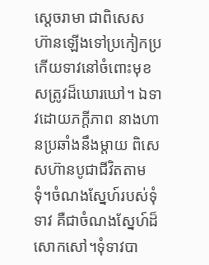ស្តេចរាមា ជាពិសេសហ៊ានឡើងទៅប្រកៀកប្រកើយទាវនៅចំពោះមុខសត្រូវដ៏ឃោរឃៅ។ ឯទាវដោយភក្តីភាព នាងហានប្រឆាំងនឹងម្តាយ ពិសេសហ៊ានបូជាជីវិតតាមទុំ។ចំណងស្នែហ៍របស់ទុំទាវ គឺជាចំណងស្នែហ៍ដ៏សោកសៅ។ទុំទាវបា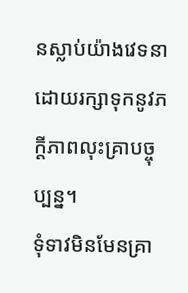នស្លាប់យ៉ាងវេទនា ដោយរក្សាទុកនូវភក្តីភាពលុះគ្រាបច្ចុប្បន្ន។
ទុំទាវមិនមែនគ្រា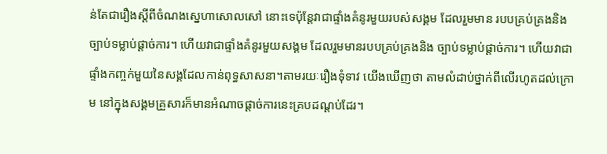ន់តែជារឿងស្តីពីចំណងស្នេហាសោលសៅ នោះទេប៉ុន្តែវាជាផ្ទាំងគំនូរមួយរបស់សង្គម ដែលរួមមាន របបគ្រប់គ្រងនិងច្បាប់ទម្លាប់ផ្តាច់ការ។ ហើយវាជាផ្ទាំងគំនូរមួយសង្គម ដែលរួមមានរបបគ្រប់គ្រងនិង ច្បាប់ទម្លាប់ផ្តាច់ការ។ ហើយវាជាផ្ទាំងកញ្ចក់មួយនៃសង្គដែលកាន់ពុទ្ធសាសនា។តាមរយៈរឿងទុំទាវ យើងឃើញថា តាមលំដាប់ថ្នាក់ពីលើរហូតដល់ក្រោម នៅក្នុងសង្គមគ្រួសារក៏មានអំណាចផ្តាច់ការនេះគ្របដណ្តប់ដែរ។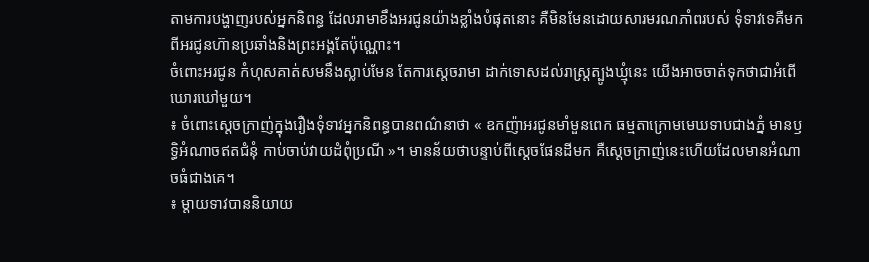តាមការបង្ហាញរបស់អ្នកនិពន្ធ ដែលរាមាខឹងអរជូនយ៉ាងខ្លាំងបំផុតនោះ គឺមិនមែនដោយសារមរណភាំពរបស់ ទុំទាវទេគឺមកពីអរជូនហ៊ានប្រឆាំងនិងព្រះអង្គតែប៉ុណ្ណោះ។
ចំពោះអរជូន កំហុសគាត់សមនឹងស្លាប់មែន តែការស្តេចរាមា ដាក់ទោសដល់រាស្រ្តត្បូងឃ្មុំនេះ យើងអាចចាត់ទុកថាជាអំពើឃោរឃៅមួយ។
៖ ចំពោះស្តេចក្រាញ់ក្នុងរឿងទុំទាវអ្នកនិពន្ធបានពណ៌នាថា « ឧកញ៉ាអរជូនមាំមួនពេក ធម្មតាក្រោមមេឃទាបជាងភ្នំ មានឫទ្ធិអំណាចឥតជំនុំ កាប់ចាប់វាយដំពុំប្រណី »។ មានន័យថាបន្ទាប់ពីស្តេចផែនដីមក គឺស្តេចក្រាញ់នេះហើយដែលមានអំណាចធំជាងគេ។
៖ ម្តាយទាវបាននិយាយ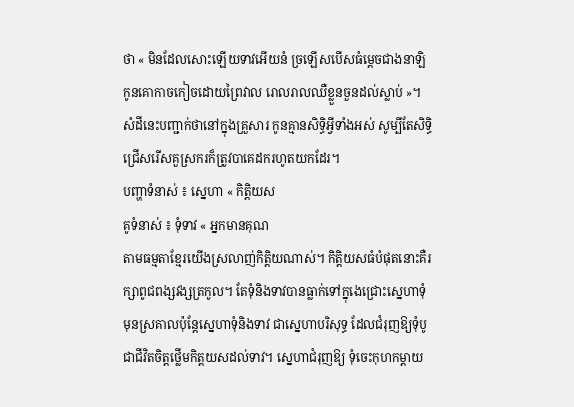ថា « មិនដែលសោះឡើយទាវអើយនំ ច្រឡើសបើសធំម្តេចជាងនាឡិ កូនគោកាចកៀចដោយព្រៃវាល រោលរាលឈឺខ្លួនចួនដល់ស្លាប់ »។ សំដីនេះបញ្ជាក់ថានៅក្នុងគ្រួសារ កូនគ្មានសិទ្ធិអ្វីទាំងអស់ សូម្បីតែសិទ្ធិជ្រើសរើសគួស្រករក៏ត្រូវបាគេដករហូតយកដែរ។
បញ្ហាទំនាស់ ៖ ស្នេហា « កិត្តិយស
គូទំនាស់ ៖ ទុំទាវ « អ្នកមានគុណ
តាមធម្មតាខ្មែរយើងស្រលាញ់កិត្តិយណាស់។ កិត្តិយសធំបំផុតនោះគឺរក្សាពូជពង្សវង្សត្រកូល។ តែទុំនិងទាវបានធ្លាក់ទៅក្នុងេជ្រោះស្នេហាទុំមុនស្រគាលប៉ុន្តែស្នេហាទុំនិងទាវ ជាស្នេហាបរិសុទ្ធ ដែលជំរុញឱ្យទុំបូជាជីវិតចិត្តថ្លើមកិត្តយសដល់ទាវ។ ស្នេហាជំរុញឱ្យ ទុំចេះកុហកម្តាយ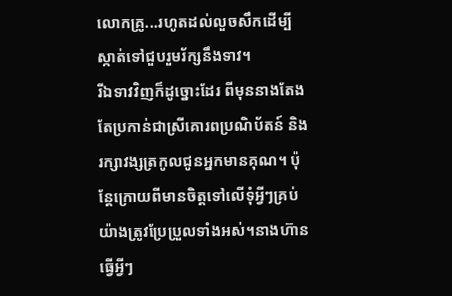លោកគ្រូ...រហូតដល់លួចសឹកដើម្បីស្កាត់ទៅជួបរួមរ័ក្សនឹងទាវ។
រីឯទាវវិញក៏ដូច្នោះដែរ ពីមុននាងតែងតែប្រកាន់ជាស្រីគោរពប្រណិប័តន៍ និងរក្សាវង្សត្រកូលជូនអ្នកមានគុណ។ ប៉ុន្តែក្រោយពីមានចិត្តទៅលើទុំអ្វីៗគ្រប់យ៉ាងត្រូវប្រែប្រួលទាំងអស់។នាងហ៊ានធ្វើអ្វីៗ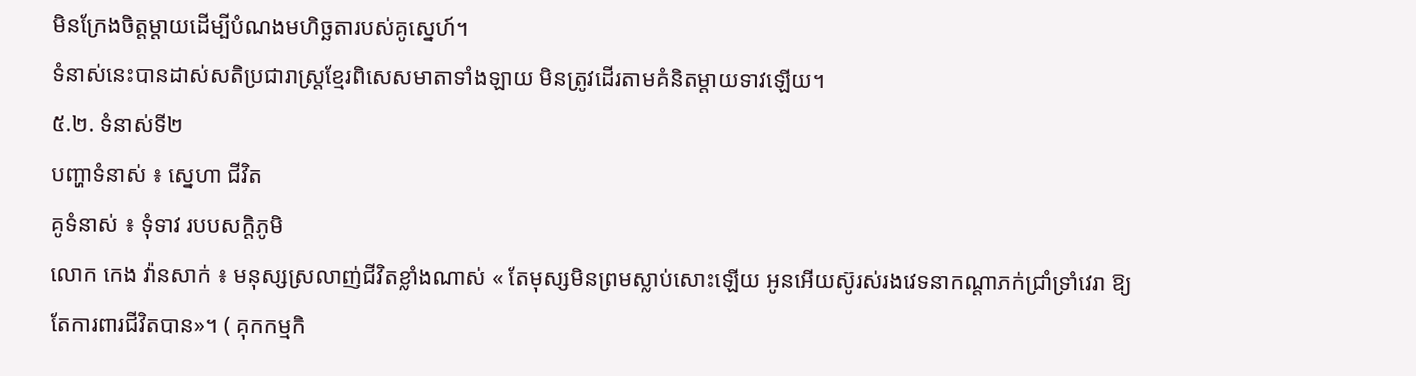មិនក្រែងចិត្តម្តាយដើម្បីបំណងមហិច្ឆតារបស់គូស្នេហ៍។
ទំនាស់នេះបានដាស់សតិប្រជារាស្ត្រខ្មែរពិសេសមាតាទាំងឡាយ មិនត្រូវដើរតាមគំនិតម្តាយទាវឡើយ។
៥.២. ទំនាស់ទី២
បញ្ហាទំនាស់ ៖ ស្នេហា ជីវិត
គូទំនាស់ ៖ ទុំទាវ របបសក្តិភូមិ
លោក កេង វ៉ានសាក់ ៖ មនុស្សស្រលាញ់ជីវិតខ្លាំងណាស់ « តែមុស្សមិនព្រមស្លាប់សោះឡើយ អូនអើយស៊ូរស់រងវេទនាកណ្តាភក់ជ្រាំទ្រាំវេរា ឱ្យតែការពារជីវិតបាន»។ ( គុកកម្មកិ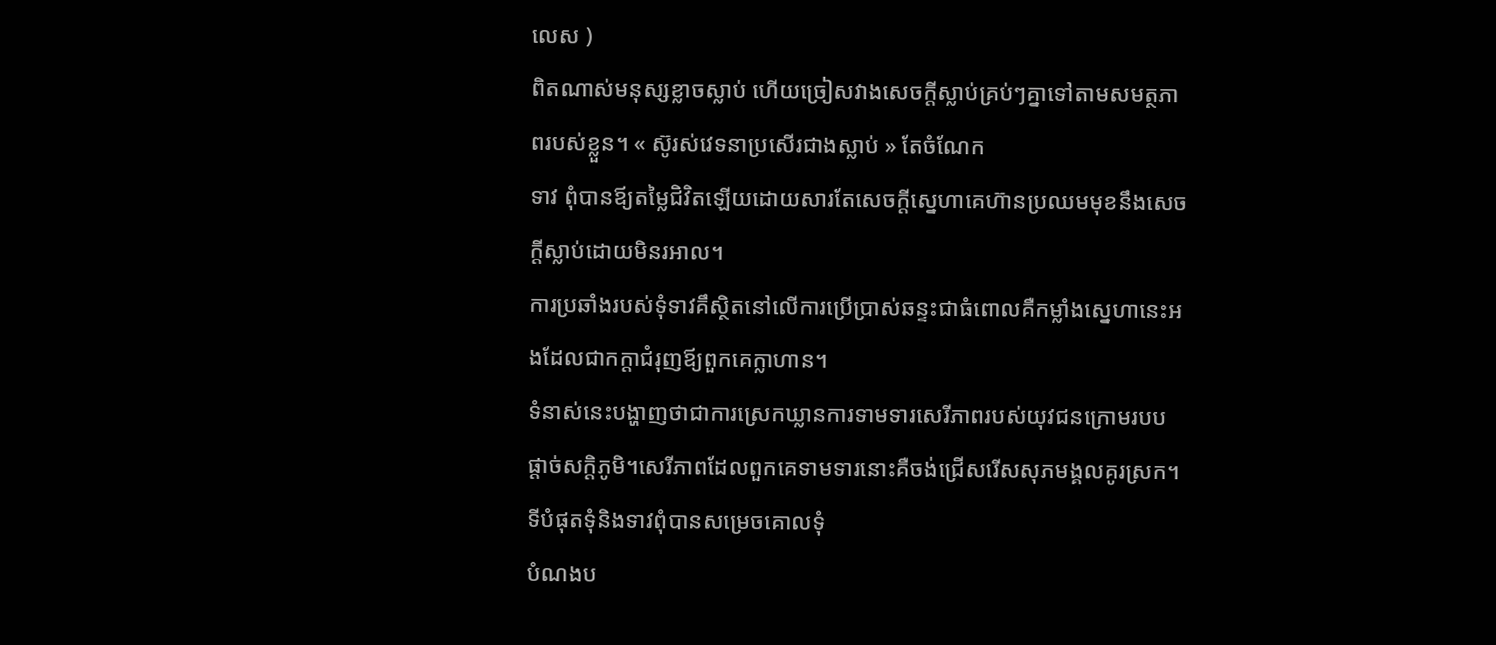លេស )
ពិតណាស់មនុស្សខ្លាចស្លាប់ ហើយច្រៀសវាងសេចក្តីស្លាប់គ្រប់ៗគ្នាទៅតាមសមត្ថភាពរបស់ខ្លួន។ « ស៊ូរស់វេទនាប្រសើរជាងស្លាប់ » តែចំណែក
ទាវ ពុំបានឪ្យតម្លៃជិវិតឡើយដោយសារតែសេចក្តីស្នេហាគេហ៊ានប្រឈមមុខនឹងសេចក្តីស្លាប់ដោយមិនរអាល។
ការប្រឆាំងរបស់ទុំទាវគឹស្ថិតនៅលើការប្រើប្រាស់ឆន្ទះជាធំពោលគឺកម្លាំងស្នេហានេះអងដែលជាកក្តាជំរុញឪ្យពួកគេក្លាហាន។
ទំនាស់នេះបង្ហាញថាជាការស្រេកឃ្លានការទាមទារសេរីភាពរបស់យុវជនក្រោមរបបផ្ដាច់សក្ដិភូមិ។សេរីភាពដែលពួកគេទាមទារនោះគឺចង់ជ្រើសរើសសុភមង្គលគូរស្រក។
ទីបំផុតទុំនិងទាវពុំបានសម្រេចគោលទុំ
បំណងប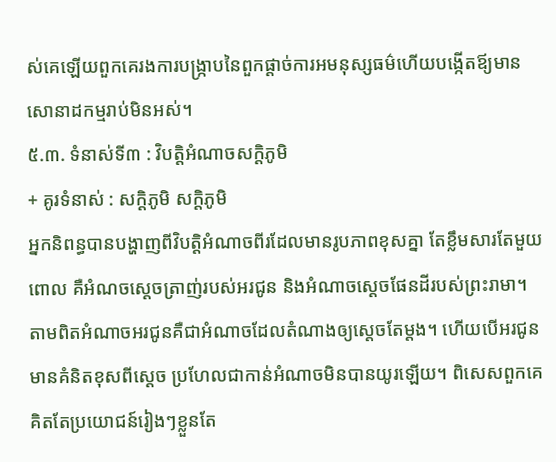ស់គេឡើយពួកគេរងការបង្រ្កាបនៃពួកផ្ដាច់ការអមនុស្សធម៌ហើយបង្កើតឪ្យមានសោនាដកម្មរាប់មិនអស់។
៥.៣. ទំនាស់ទី៣ : វិបត្តិអំណាចសក្ដិភូមិ
+ គូរទំនាស់ : សក្ដិភូមិ សក្ដិភូមិ
អ្នកនិពន្ធបានបង្ហាញពីវិបតិ្តអំណាចពីរដែលមានរូបភាពខុសគ្នា តែខ្លឹមសារតែមួយពោល គឺអំណចស្ដេចត្រាញ់របស់អរជូន និងអំណាចស្ដេចផែនដីរបស់ព្រះរាមា។
តាមពិតអំណាចអរជូនគឺជាអំណាចដែលតំណាងឲ្យស្ដេចតែម្ដង។ ហើយបើអរជូនមានគំនិតខុសពីស្ដេច ប្រហែលជាកាន់អំណាចមិនបានយូរឡើយ។ ពិសេសពួកគេគិតតែប្រយោជន៍រៀងៗខ្លួនតែ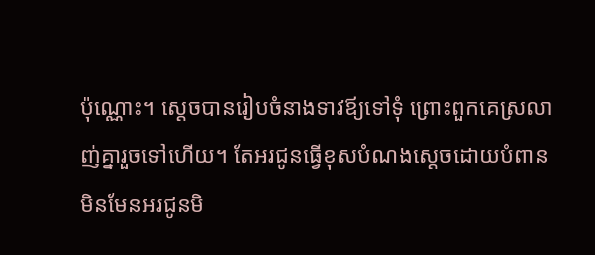ប៉ុណ្ណោះ។ ស្ដេចបានរៀបចំនាងទាវឪ្យទៅទុំ ព្រោះពួកគេស្រលាញ់គ្នារួចទៅហើយ។ តែអរជូនធ្វើខុសបំណងស្ដេចដោយបំពានមិនមែនអរជូនមិ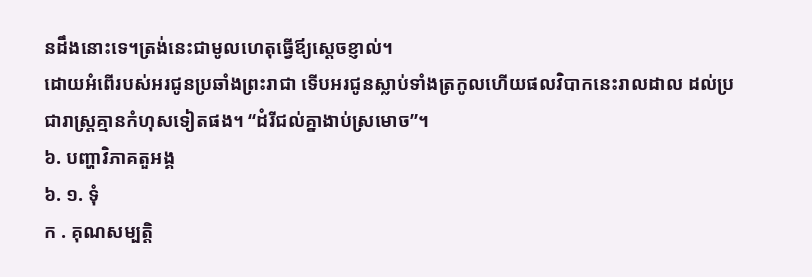នដឹងនោះទេ។ត្រង់នេះជាមូលហេតុធ្វើឪ្យស្ដេចខ្ញាល់។
ដោយអំពើរបស់អរជូនប្រឆាំងព្រះរាជា ទើបអរជូនស្លាប់ទាំងត្រកូលហើយផលវិបាកនេះរាលដាល ដល់ប្រជារាស្រ្តគ្មានកំហុសទៀតផង។ “ដំរីជល់គ្នាងាប់ស្រមោច”។
៦. បញ្ហាវិភាគតួអង្គ
៦. ១. ទុំ
ក . គុណសម្បតិ្ត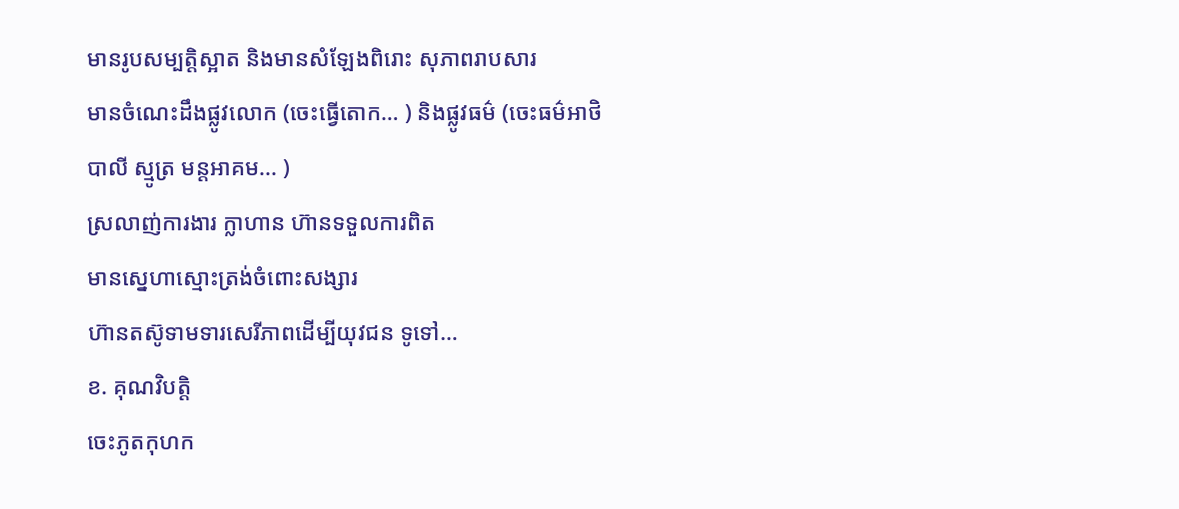មានរូបសម្បតិ្តស្អាត និងមានសំឡែងពិរោះ សុភាពរាបសារ
មានចំណេះដឹងផ្លូវលោក (ចេះធ្វើតោក… ) និងផ្លូវធម៌ (ចេះធម៌អាថិ បាលី ស្មូត្រ មន្តអាគម... )
ស្រលាញ់ការងារ ក្លាហាន ហ៊ានទទួលការពិត
មានស្នេហាស្មោះត្រង់ចំពោះសង្សារ
ហ៊ានតស៊ូទាមទារសេរីភាពដើម្បីយុវជន ទូទៅ…
ខ. គុណវិបតិ្ត
ចេះភូតកុហក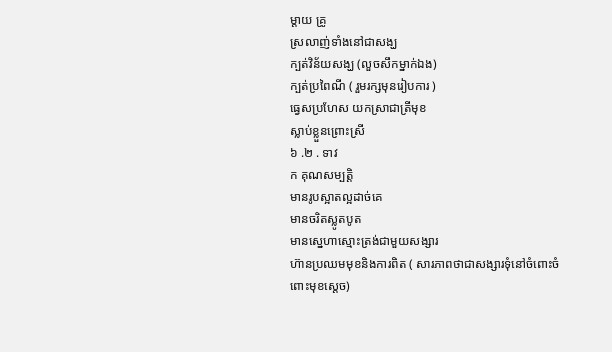ម្តាយ គ្រូ
ស្រលាញ់ទាំងនៅជាសង្ឃ
ក្បត់វិន័យសង្ឃ (លួចសឹកម្នាក់ឯង)
ក្បត់ប្រពៃណី ( រួមរក្សមុនរៀបការ )
ធ្វេសប្រហែស យកស្រាជាត្រីមុខ
ស្លាប់ខ្លួនព្រោះស្រី
៦ .២ . ទាវ
ក គុណសម្បតិ្ត
មានរូបស្អាតល្អដាច់គេ
មានចរិតស្លូតបូត
មានស្នេហាស្មោះត្រង់ជាមួយសង្សារ
ហ៊ានប្រឈមមុខនិងការពិត ( សារភាពថាជាសង្សារទុំនៅចំពោះចំពោះមុខស្ដេច)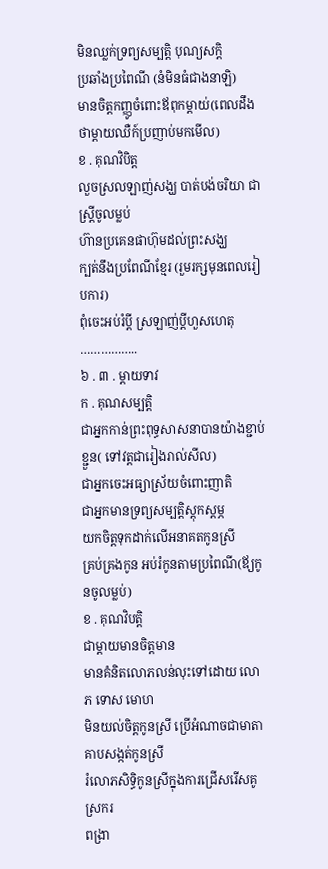មិនឈ្លក់ទ្រព្យសម្បតិ្ត បុណ្យសក្តិ
ប្រឆាំងប្រពៃណី (នំមិនធំជាងនាឡិ)
មានចិត្តកញ្ញូចំពោះឪពុកម្ដាយ់(ពេលដឹងថាម្ដាយឈឺក៍ប្រញាប់មកមើល)
ខ . គុណវិបិត្ត
លួចស្រលឡាញ់សង្ឃ បាត់បង់ចរិយា ជាស្រ្តីចូលម្លប់
ហ៊ានប្រគេនផាហ៊ុមដល់ព្រះសង្ឃ
ក្បត់នឹងប្រពែណីខ្មែរ (រួមរក្សមុនពេលរៀបការ)
ពុំចេះអប់រំប្ដី ស្រឡាញ់ប្ដីហួសហេតុ
……………..
៦ . ៣ . ម្ដាយទាវ
ក . គុណសម្បត្តិ
ជាអ្នកកាន់ព្រះពុទ្ធសាសនាបានយ៉ាងខ្ជាប់ខ្ជួន( ទៅវត្តជារៀងរាល់សីល)
ជាអ្នកចេះអធ្យាស្រ័យចំពោះញាតិ
ជាអ្នកមានទ្រព្យសម្បត្តិស្ដុកស្ដម្ភ
យកចិត្តទុកដាក់លើអនាគតកូនស្រី
គ្រប់គ្រងកូន អប់រំកូនតាមប្រពៃណី(ឪ្យកូនចូលម្លប់)
ខ . គុណវិបត្តិ
ជាម្ដាយមានចិត្តមាន
មានគំនិតលោភលន់លុះទៅដោយ លោភ ទោស មោហ
មិនយល់ចិត្តកូនស្រី ប្រើអំណាចជាមាតាគាបសង្កត់កូនស្រី
រំលោភសិទ្ធិកូនស្រីក្នុងការជ្រើសរើសគូស្រករ
ពង្រា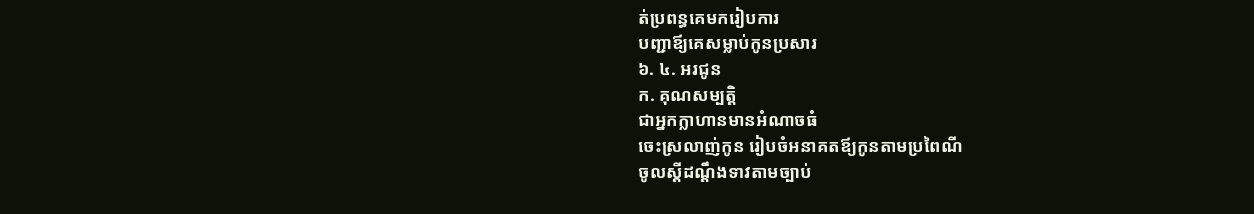ត់ប្រពន្ធគេមករៀបការ
បញ្ជាឪ្យគេសម្លាប់កូនប្រសារ
៦. ៤. អរជូន
ក. គុណសម្បតិ្ត
ជាអ្នកក្លាហានមានអំណាចធំ
ចេះស្រលាញ់កូន រៀបចំអនាគតឪ្យកូនតាមប្រពៃណី
ចូលស្ដីដណ្ដឹងទាវតាមច្បាប់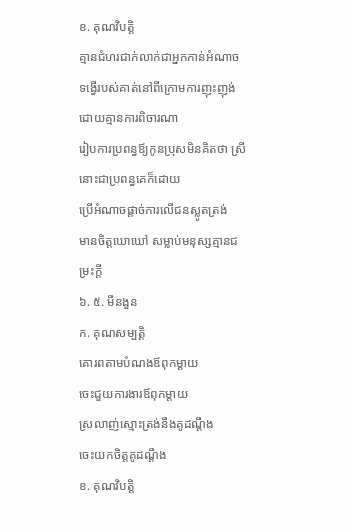ខ. គុណវិបត្តិ
គ្មានជំហរជាក់លាក់ជាអ្នកកាន់អំណាច
ទង្វើរបស់គាត់នៅពីក្រោមការញុះញុង់ដោយគ្មានការពិចារណា
រៀបការប្រពន្ធឪ្យកូនប្រុសមិនគិតថា ស្រីនោះជាប្រពន្ធគេក៏ដោយ
ប្រើអំណាចផ្ដាច់ការលើជនស្លូតត្រង់
មានចិត្តឃោឃៅ សម្លាប់មនុស្សគ្មានជម្រះក្ដី
៦. ៥. មឹនងួន
ក. គុណសម្បតិ្ត
គោរពតាមបំណងឪពុកម្ដាយ
ចេះជួយការងារឪពុកម្ដាយ
ស្រលាញ់ស្មោះត្រង់នឹងគូដណ្ដឹង
ចេះយកចិត្តគូដណ្ដឹង
ខ. គុណវិបតិ្ដ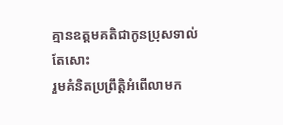គ្មានឧត្តមគតិជាកូនប្រុសទាល់តែសោះ
រួមគំនិតប្រព្រឹត្តិអំពើលាមក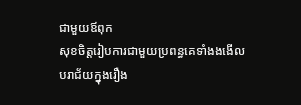ជាមួយឪពុក
សុខចិត្តរៀបការជាមួយប្រពន្ធគេទាំងងងើល
បរាជ័យក្នុងរឿង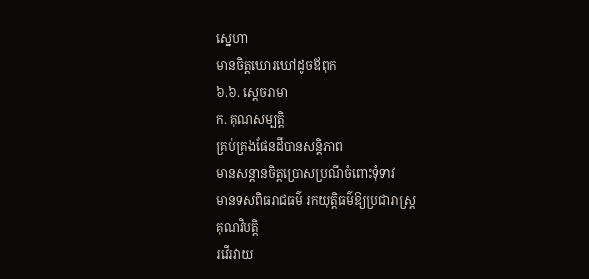ស្នេហា
មានចិត្តឃោរឃៅដូចឪពុក
៦.៦. ស្ដេចរាមា
ក. គុណសម្បត្តិ
គ្រប់គ្រងផែនដីបានសន្តិភាព
មានសន្ដានចិត្តប្រោសប្រណីចំពោះទុំទាវ
មានទសពិធរាជធម៌ រកយុត្តិធម៌ឱ្យប្រជារាស្រ្ត
គុណវិបត្តិ
រវើរវាយ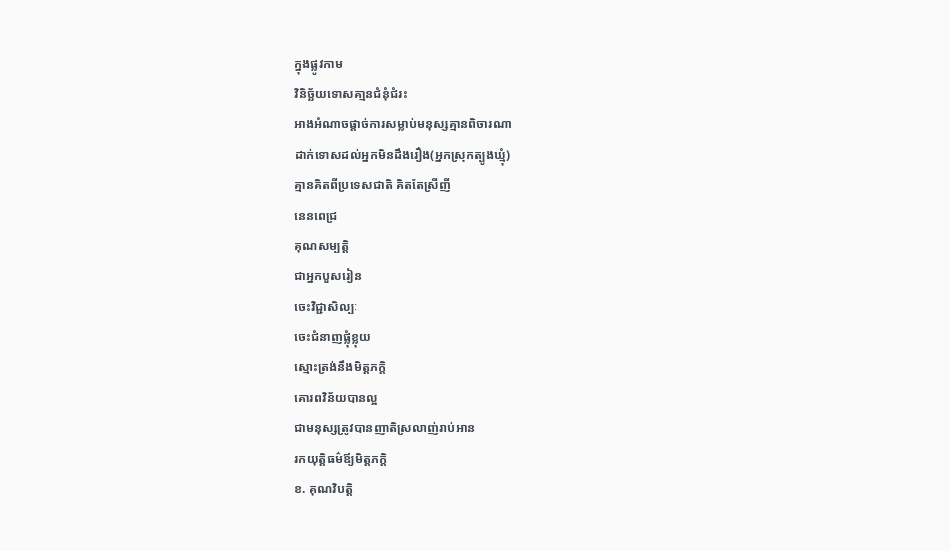ក្នុងផ្លូវកាម
វិនិច្ឆ័យទោសគា្មនជំនុំជំរះ
អាងអំណាចផ្ដាច់ការសម្លាប់មនុស្សគ្មានពិចារណា
ដាក់ទោសដល់អ្នកមិនដឹងរឿង(អ្នកស្រុកត្បូងឃ្មុំ)
គ្មានគិតពីប្រទេសជាតិ គិតតែស្រីញី
នេនពេជ្រ
គុណសម្បត្តិ
ជាអ្នកបួសរៀន
ចេះវិជ្ជាសិល្បៈ
ចេះជំនាញផ្លុំខ្លុយ
ស្មោះត្រង់នឹងមិត្តភក្តិ
គោរពវិន័យបានល្អ
ជាមនុស្សត្រូវបានញាតិស្រលាញ់រាប់អាន
រកយុត្តិធម៌ឪ្យមិត្តភក្តិ
ខ. គុណវិបត្តិ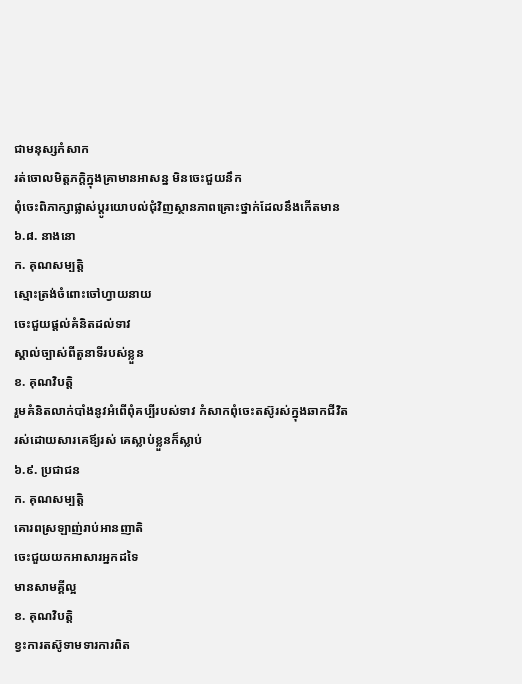ជាមនុស្សកំសាក
រត់ចោលមិត្តភក្តិក្នុងគ្រាមានអាសន្ន មិនចេះជួយនឹក
ពុំចេះពិភាក្សាផ្លាស់ប្តូរយោបល់ជុំវិញស្ថានភាពគ្រោះថ្នាក់ដែលនឹងកើតមាន
៦.៨. នាងនោ
ក. គុណសម្បត្តិ
ស្មោះត្រង់ចំពោះចៅហ្វាយនាយ
ចេះជួយផ្តល់គំនិតដល់ទាវ
ស្គាល់ច្បាស់ពីតួនាទីរបស់ខ្លួន
ខ. គុណវិបត្តិ
រួមគំនិតលាក់បាំងនូវអំពើពុំគប្បីរបស់ទាវ កំសាកពុំចេះតស៊ូរស់ក្នុងឆាកជីវិត
រស់ដោយសារគេឪ្យរស់ គេស្លាប់ខ្លួនក៏ស្លាប់
៦.៩. ប្រជាជន
ក. គុណសម្បត្តិ
គោរពស្រឡាញ់រាប់អានញាតិ
ចេះជួយយកអាសារអ្នកដទៃ
មានសាមគ្គីល្អ
ខ. គុណវិបត្តិ
ខ្វះការតស៊ូទាមទារការពិត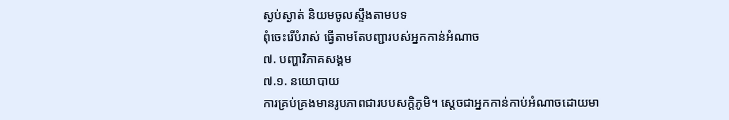ស្ងប់ស្ងាត់ និយមចូលស្ទឹងតាមបទ
ពុំចេះរើបំរាស់ ធ្វើតាមតែបញ្ជារបស់អ្នកកាន់អំណាច
៧. បញ្ហាវិភាគសង្គម
៧.១. នយោបាយ
ការគ្រប់គ្រងមានរូបភាពជារបបសក្តិភូមិ។ ស្តេចជាអ្នកកាន់កាប់អំណាចដោយមា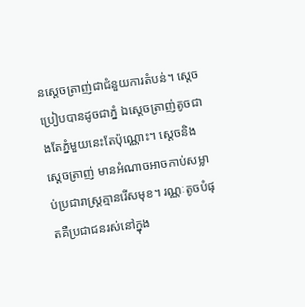នស្តេចត្រាញ់ជាជំនួយការតំបន់។ ស្តេចប្រៀបបានដូចជាភ្នំ ឯស្តេចត្រាញ់តូចជាងតែភ្នំមួយនេះតែប៉ុណ្ណោះ។ ស្តេចនិងស្តេចត្រាញ់ មានអំណាចអាចកាប់សម្លាប់ប្រជារាស្រ្តគ្មានរើសមុខ។ រណ្ណៈតូចបំផុតគឺប្រជាជនរស់នៅក្នុង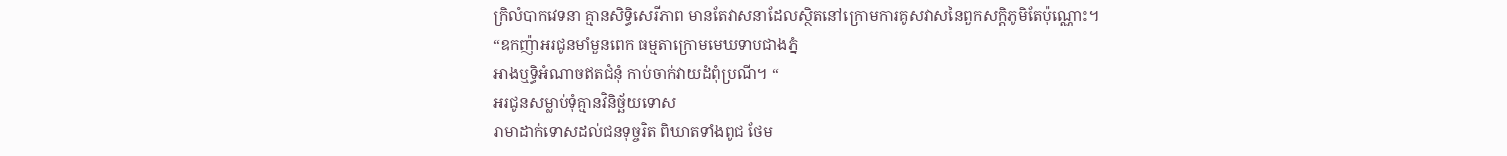ក្រិលំបាកវេទនា គ្មានសិទ្ធិសេរីភាព មានតែវាសនាដែលស្ថិតនៅក្រោមការគូសវាសនៃពួកសក្តិភូមិតែប៉ុណ្ណោះ។
“ឧកញ៉ាអរជូនមាំមួនពេក ធម្មតាក្រោមមេឃទាបជាងភ្នំ
អាងឬទ្ធិអំណាចឥតជំនុំ កាប់ចាក់វាយដំពុំប្រណី។ “
អរជូនសម្លាប់ទុំគ្មានវិនិច្ឆ័យទោស
រាមាដាក់ទោសដល់ជនទុច្ចរិត ពិឃាតទាំងពូជ ថែម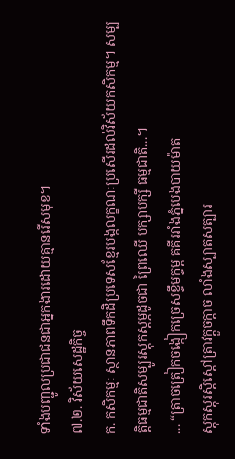ទាំងបញ្ជូលប្រជាជនជាអ្នកងារដោយគ្មានរើសមុខ។
៧.២. វិស័យសេដ្ឋកិច្ច
ក. កសិកម្មៈ ស្ថានភាពទឹកដិប្រទេសខ្មែរបង្កលក្ខណៈប្រសើរដល់វិស័យកសិកម្ម។ សម្បត្តិធម្មជាតិសម្បូរស្តុកស្តម្ភដូចជា ព្រៃឈើ បក្សាបក្សី ធម្មជាតិ...។
... “ត្រាចត្រៀកចង្កៀកច្រេសខ្ទឹមក្ទម្ព គគីររាំងភ្នំបេងបាយម៉ាត
ស្តុកស្តុរស្តិស្តៅត្រាវក្តួចក្តាច លាំងស្បាតសត្បារ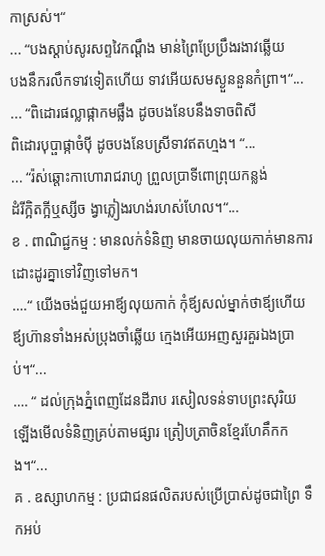កាស្រស់។“
... “បងស្តាប់សូរសព្ទវៃកណ្តឹង មាន់ព្រៃប្រែប្រឹងរងាវឆ្លើយ
បងនឹករលឹកទាវទៀតហើយ ទាវអើយសមស្ងួននួនកំព្រា។“...
... “ពិដោរផល្លាផ្កាកមផ្លឹង ដូចបងនែបនឹងទាចពិសី
ពិដោរបុប្ផាផ្កាចំប៉ី ដូចបងនែបស្រីទាវឥតហ្មង។ “...
... “រ៉ស់ឆ្តោះកាហោរាជរាហូ ព្រួលប្រាទីពោព្រុយកន្លង់
ដំរីក្អិតក្អីឬស្សីច ង្វាភ្លៀងរហង់រហស់ហែល។“...
ខ . ពាណិជ្ជកម្ម : មានលក់ទំនិញ មានចាយលុយកាក់មានការដោះដូរគ្នាទៅវិញទៅមក។
….“ យើងចង់ជួយអាឪ្យលុយកាក់ កុំឪ្យសល់ម្នាក់ថាឪ្យហើយ
ឪ្យហ៊ានទាំងអស់ប្រុងចាំឆ្លើយ ក្មេងអើយអញសួរគួរឯងប្រាប់។“...
…. “ ដល់ក្រុងភ្នំពេញដែនដីរាប រសៀលទន់ទាបព្រះសុរិយ
ឡើងមើលទំនិញគ្រប់តាមផ្សារ ត្រៀបត្រាចិនខ្មែរហែគឹកកង។“...
គ . ឧស្សាហកម្ម : ប្រជាជនផលិតរបស់ប្រើប្រាស់ដូចជាព្រៃ ទឹកអប់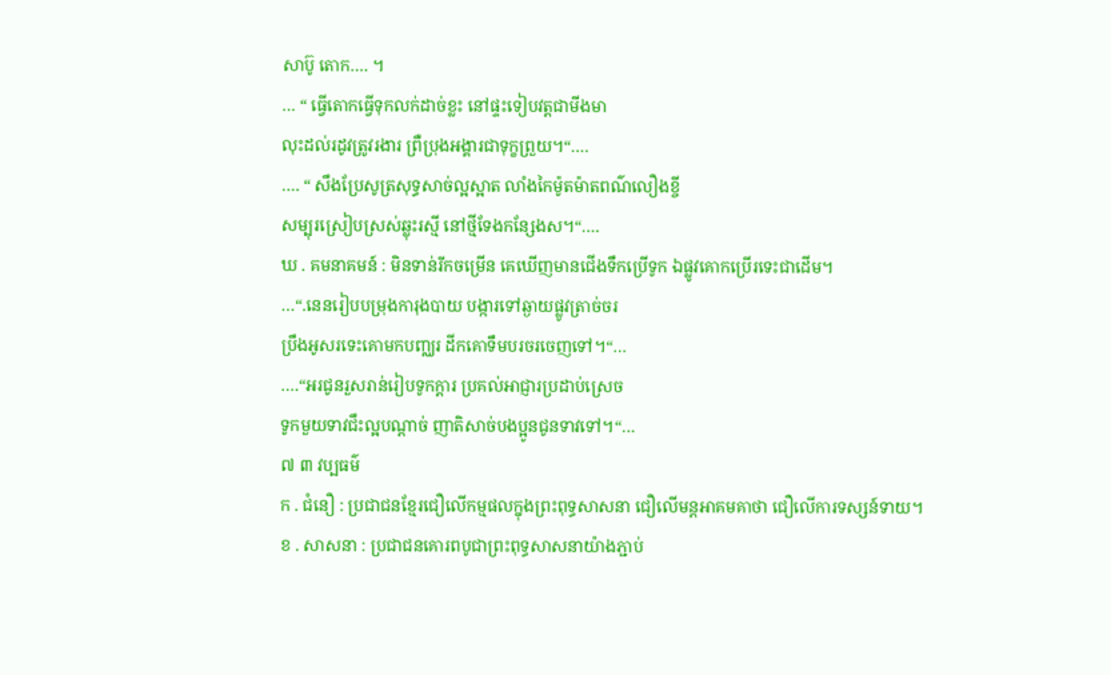សាប៊ូ តោក…. ។
… “ ធ្វើតោកធ្វើទុកលក់ដាច់ខ្លះ នៅផ្ទះទៀបវត្តជាមីងមា
លុះដល់រដូវត្រូវរងារ ព្រឺប្រុងអង្គារជាទុក្ខព្រួយ។“….
…. “ សឹងប្រែសូត្រសុទ្ធសាច់ល្អស្អាត លាំងកៃម៉ូតម៉ាតពណ៌លឿងខ្ចី
សម្បុរស្រៀបស្រស់ឆ្លុះរស្មី នៅថ្មីទែងកន្សែងស។“….
ឃ . គមនាគមន៍ : មិនទាន់រីកចម្រើន គេឃើញមានជើងទឹកប្រើទូក ឯផ្លូវគោកប្រើរទេះជាដើម។
…“.នេនរៀបបម្រុងការុងបាយ បង្ការទៅឆ្ងាយផ្លូវត្រាច់ចរ
ប្រឹងអូសរទេះគោមកបញ្ឈរ ដីកគោទឹមបរចរចេញទៅ។“…
….“អរជូនរួសរាន់រៀបទូកក្ដារ ប្រគល់អាជ្ញារប្រដាប់ស្រេច
ទូកមួយទាវជឹះល្អបណ្ដាច់ ញាតិសាច់បងប្អូនជូនទាវទៅ។“…
៧ ៣ វប្បធម៌
ក . ជំនឿ : ប្រជាជនខ្មែរជឿលើកម្មផលក្នុងព្រះពុទ្ធសាសនា ជឿលើមន្តអាគមគាថា ជឿលើការទស្សន៍ទាយ។
ខ . សាសនា : ប្រជាជនគោរពបូជាព្រះពុទ្ធសាសនាយ៉ាងភ្ជាប់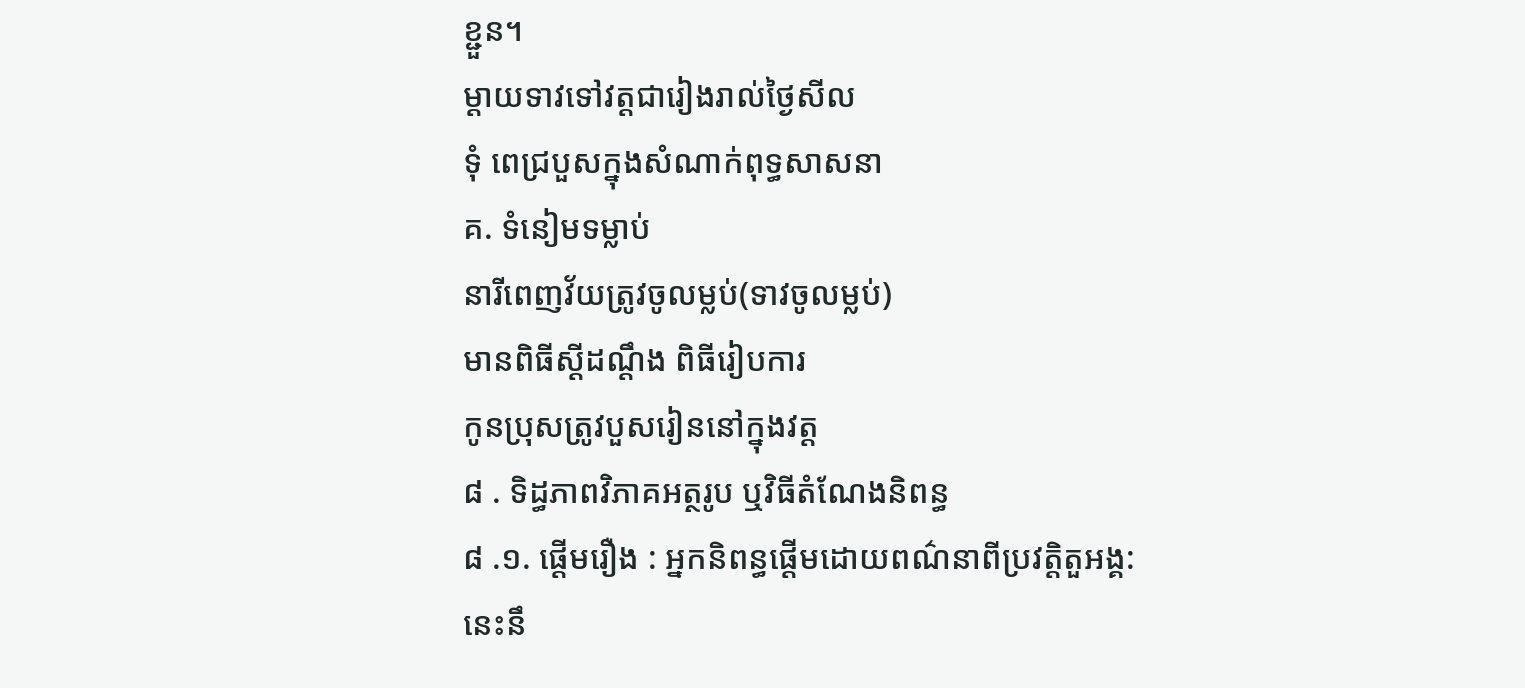ខ្ជួន។
ម្ដាយទាវទៅវត្តជារៀងរាល់ថ្ងៃសីល
ទុំ ពេជ្របួសក្នុងសំណាក់ពុទ្ធសាសនា
គ. ទំនៀមទម្លាប់
នារីពេញវ័យត្រូវចូលម្លប់(ទាវចូលម្លប់)
មានពិធីស្ដីដណ្ដឹង ពិធីរៀបការ
កូនប្រុសត្រូវបួសរៀននៅក្នុងវត្ត
៨ . ទិដ្ធភាពវិភាគអត្ថរូប ឬវិធីតំណែងនិពន្ធ
៨ .១. ផ្ដើមរឿង : អ្នកនិពន្ធផ្ដើមដោយពណ៌នាពីប្រវត្តិតួអង្គ:
នេះនឹ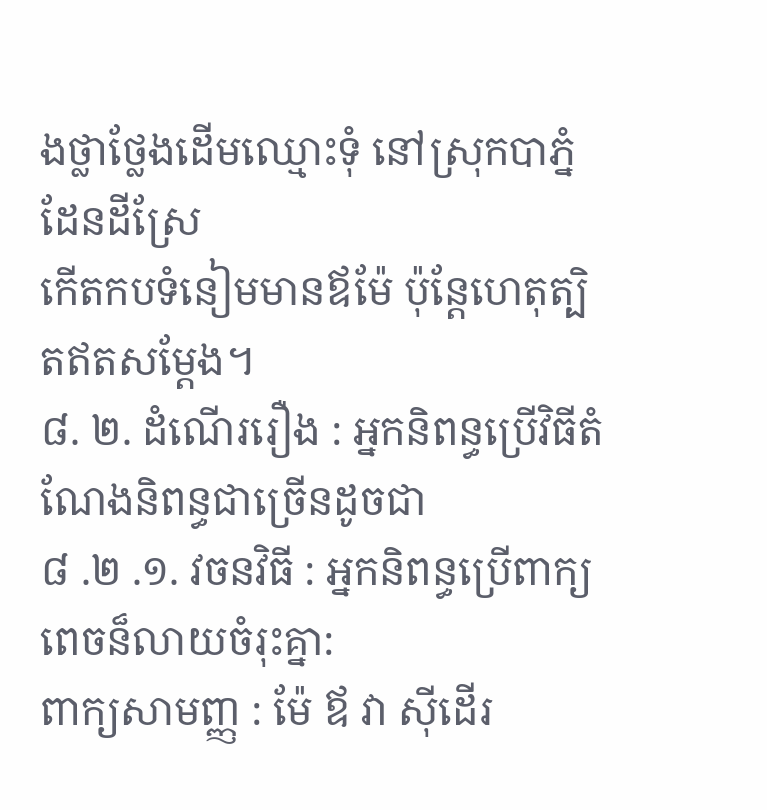ងថ្លាថ្លែងដើមឈ្មោះទុំ នៅស្រុកបាភ្នំដែនដីស្រែ
កើតកបទំនៀមមានឪម៉ែ ប៉ុន្តែហេតុត្បិតឥតសម្ដែង។
៨. ២. ដំណើររឿង : អ្នកនិពន្ធប្រើវិធីតំណែងនិពន្ធជាច្រើនដូចជា
៨ .២ .១. វចនវិធី : អ្នកនិពន្ធប្រើពាក្យពេចន៏លាយចំរុះគ្នា:
ពាក្យសាមញ្ញ : ម៉ែ ឪ វា ស៊ីដើរ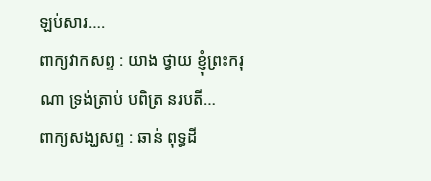ឡប់សារ….
ពាក្យវាកសព្ទ : យាង ថ្វាយ ខ្ញុំព្រះករុណា ទ្រង់ត្រាប់ បពិត្រ នរបតី…
ពាក្យសង្ឃសព្ទ : ឆាន់ ពុទ្ធដី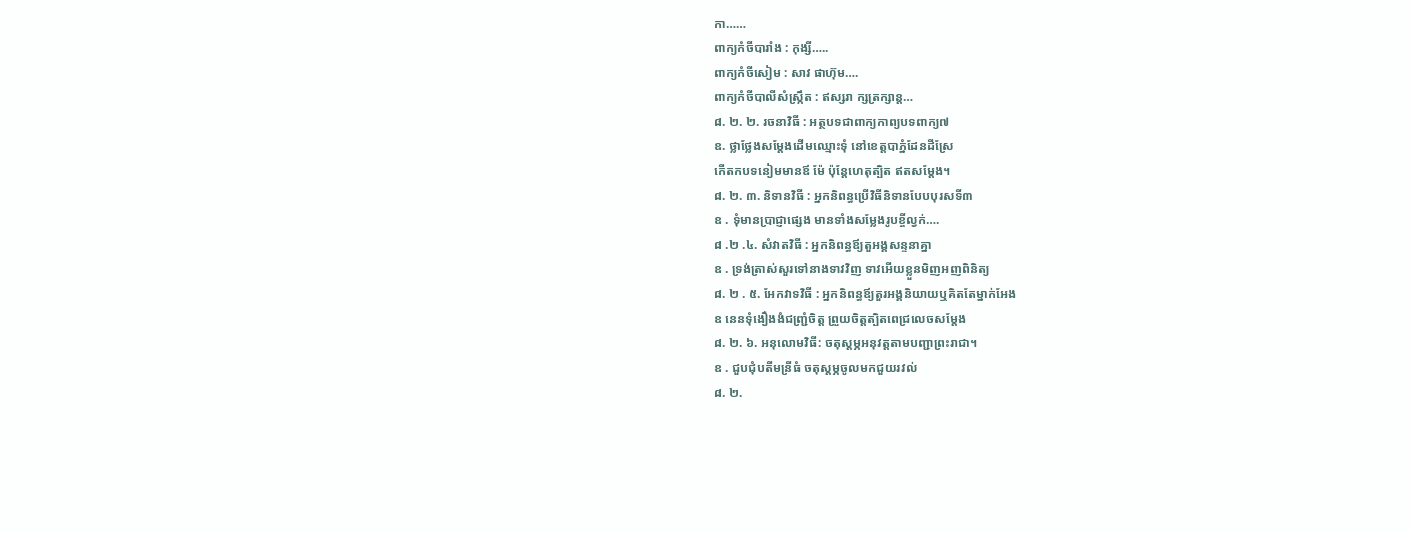កា……
ពាក្យកំចីបារាំង : កុង្សី…..
ពាក្យកំចីសៀម : សាវ ផាហ៊ុម….
ពាក្យកំចីបាលីសំស្រ្កឹត : ឥស្សរា ក្សត្រក្សាន្ត…
៨. ២. ២. រចនាវិធី : អត្ថបទជាពាក្យកាព្យបទពាក្យ៧
ឧ. ថ្លាថ្លែងសម្ដែងដើមឈ្មោះទុំ នៅខេត្តបាភ្នំដែនដីស្រែ
កើតកបទនៀមមានឪ ម៉ែ ប៉ុន្តែហេតុត្បិត ឥតសម្ដែង។
៨. ២. ៣. និទានវិធី : អ្នកនិពន្ធប្រើវិធីនិទានបែបបុរសទី៣
ឧ . ទុំមានប្រាជ្ញាផ្សេង មានទាំងសម្លែងរូបខ្ចីល្វក់….
៨ .២ .៤. សំវាតវិធី : អ្នកនិពន្ធឪ្យតួអង្គសន្ទនាគ្នា
ឧ . ទ្រង់ត្រាស់សួរទៅនាងទាវវិញ ទាវអើយខ្លួនមិញអញពិនិត្យ
៨. ២ . ៥. អែកវាទវិធី : អ្នកនិពន្ធឪ្យតួរអង្គនិយាយឬគិតតែម្នាក់អែង
ឧ នេនទុំងឿងងំជញ្រ្ជំចិត្ត ព្រួយចិត្តត្បិតពេជ្រលេចសម្ដែង
៨. ២. ៦. អនុលោមវិធី: ចតុស្ដម្ភអនុវត្តតាមបញ្ជាព្រះរាជា។
ឧ . ជួបជុំបតីមន្រីធំ ចតុស្ដម្ភចូលមកជួយរវល់
៨. ២.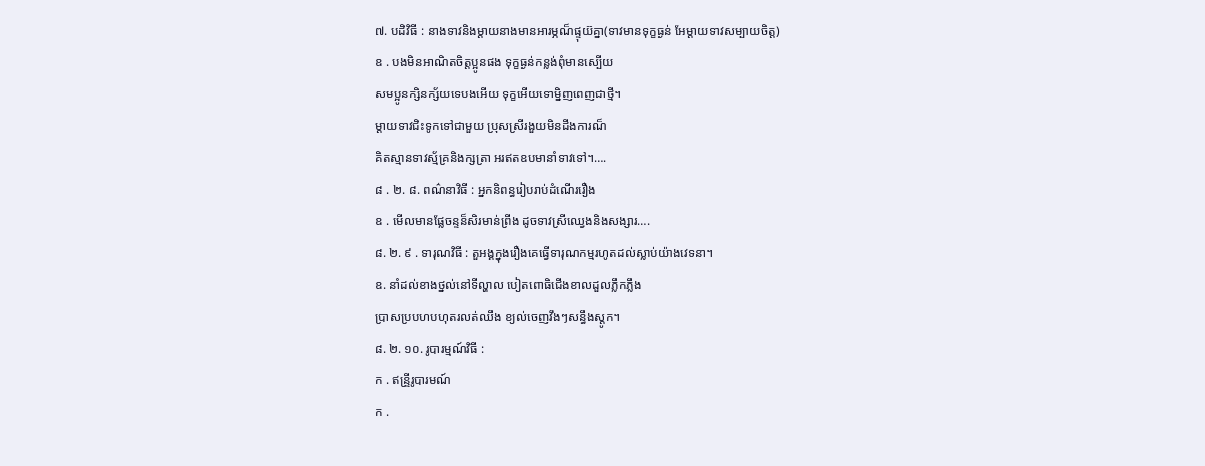៧. បដិវិធី : នាងទាវនិងម្ដាយនាងមានអារម្ភណ៏ផ្ទុយ៊គ្នា(ទាវមានទុក្ខធ្ងន់ អែម្ដាយទាវសម្បាយចិត្ត)
ឧ . បងមិនអាណិតចិត្តប្អូនផង ទុក្ខធ្ងន់កន្លង់ពុំមានស្បើយ
សមប្អូនក្សិនក្ស័យទេបងអើយ ទុក្ខអើយទោម្និញពេញជាថ្មី។
ម្ដាយទាវជិះទូកទៅជាមួយ ប្រុសស្រីរងួយមិនដីងការណ៏
គិតស្មានទាវស្ម័គ្រនិងក្សត្រា អរឥតឧបមានាំទាវទៅ។….
៨ . ២. ៨. ពណ៌នាវិធី : អ្នកនិពន្ធរៀបរាប់ដំណើររឿង
ឧ . មើលមានផ្លែចន្ទន៏សិរមាន់ព្រីង ដូចទាវស្រីឈ្វេងនិងសង្សារ….
៨. ២. ៩ . ទារុណវិធី : តួអង្គក្នុងរឿងគេធ្វើទារុណកម្មរហូតដល់ស្លាប់យ៉ាងវេទនា។
ឧ. នាំដល់ខាងថ្នល់នៅទីល្ហាល បៀតពោធិជើងខាលដួលភឹ្លកភ្លឹង
ប្រាសប្របហបហុតរលត់ឈឹង ខ្យល់ចេញវឹងៗសន្ធឹងស្តូក។
៨. ២. ១០. រូបារម្មណ៍វិធី :
ក . ឥន្រី្ទរូបារមណ៍
ក .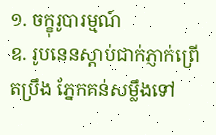១. ចក្ខុរូបារម្មណ៍
ឧ. រូបនេនស្ដាប់ជាក់ភ្ញាក់ព្រើតប្រឹង ភ្នែកគន់សម្លឹងទៅ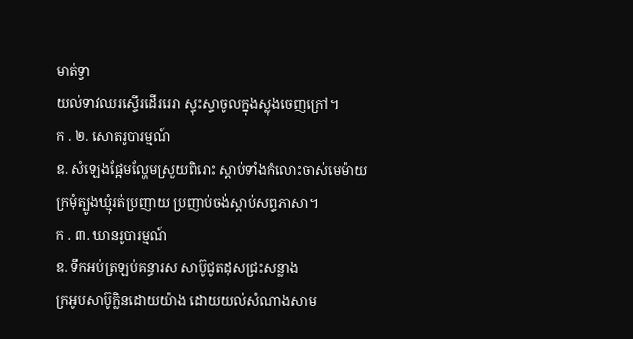មាត់ទ្វា
យល់ទាវឈរស្ទើរដើររេរា ស្ទុះស្ទាចូលក្នុងស្លុងចេញក្រៅ។
ក . ២. សោតរូបារម្មណ៍
ឧ. សំឡេងផ្អែមល្ហែមស្រួយពិរោះ ស្ដាប់ទាំងកំលោះចាស់មេម៉ាយ
ក្រមុំត្បូងឃ្មុំរត់ប្រញាយ ប្រញាប់ចង់ស្ដាប់សព្ទភាសា។
ក . ៣. ឃានរូបារម្មណ៍
ឧ. ទឹកអប់ត្រឡប់គន្ធារស សាប៊ូជូតដុសជ្រះសន្លាង
ក្រអូបសាប៊ូក្លិនដោយយ៉ាង ដោយយល់សំណាងសាម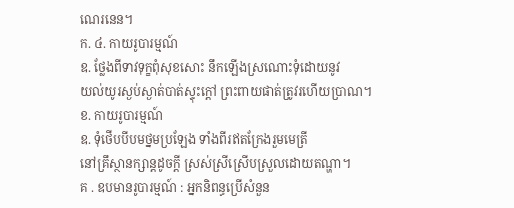ណេរនេន។
ក. ៤. កាយរូបារម្មណ៍
ឧ. ថ្លែងពីទាវទុក្ខពុំសុខសោះ នឹកឡើងស្រណោះទុំដោយនូវ
យល់យូរស្ងប់ស្ងាត់បាត់ស្ទុះក្តៅ ព្រះពាយផាត់ត្រូវរហើយប្រាណ។
ខ. កាយរូបារម្មណ៍
ឧ. ទុំថើបបីបមថ្នមប្រឡែង ទាំងពីរឥតក្រែងរួមមេត្រី
នៅគ្រឹស្ថានក្សាន្ដដូចក្ដី ស្រស់ស្រីស្រើបស្រួលដោយតណ្ហា។
គ . ឧបមានរូបារម្មណ៍ : អ្នកនិពន្ធប្រើសំនួន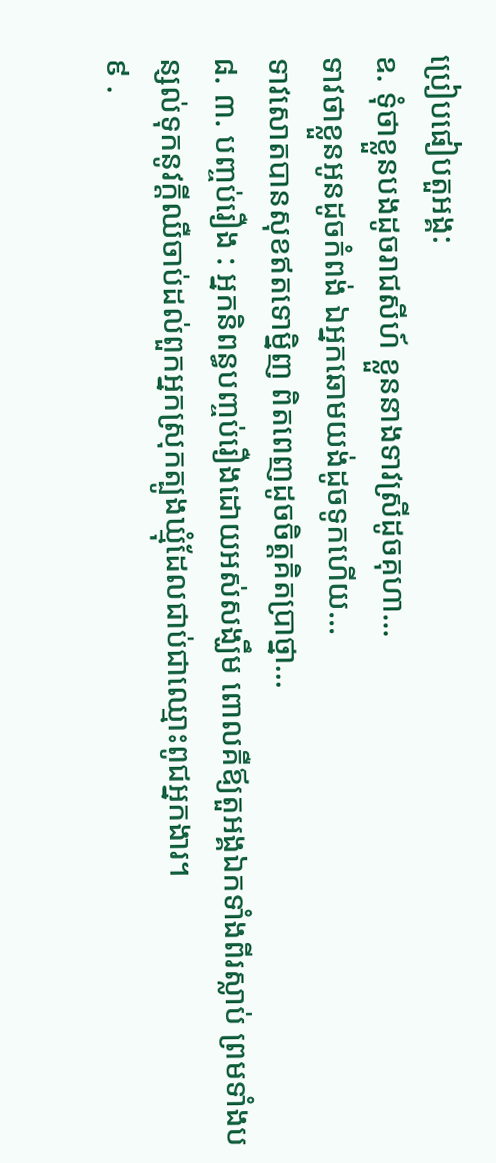ប្រៀបផៀបតួអង្គ:
ឧ. ទុំថាខ្លួនបងដូចរាជសីហ៍ ខ្លួននាងទាវស្រីដូចគុហា…
ទាវថាខ្លួនអូនដូចកំពង់ ឯអ្នកឆោមយង់ដូចទូកហើយ…
ទាវសោតបានសុខឥតទោមិ្នញ ពិតពេញដូចចិត្តគិតប្រាថ្នា…
៨. ៣. បញ្ចប់រឿង : អ្នកនិពន្ធបញ្ចប់រឿងដោយអស់សង្ឃឹម ពោលគឺឪ្យតួអង្គឯកទាំងពីរស្លាប់ ព្រមទាំងបន្សល់ទុកនូវក្ដីឈឺចាប់ដល់ពួកអ្នកស្រុកត្បូងឃ្មុំដែលជាប់ជាឈ្មោះពូជអ្នកងារ។
៩ .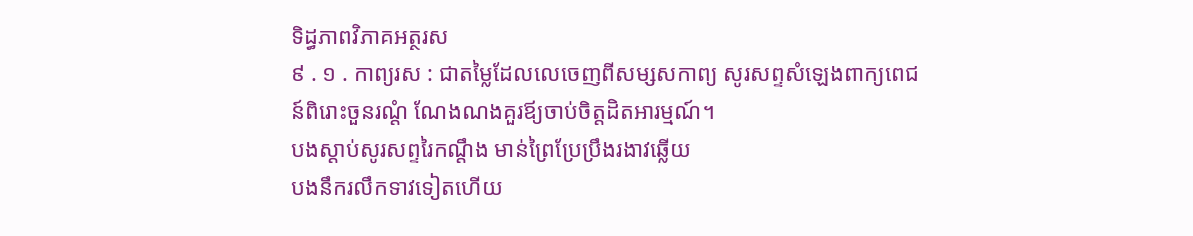ទិដ្ធភាពវិភាគអត្ថរស
៩ . ១ . កាព្យរស : ជាតម្លៃដែលលេចេញពីសម្សសកាព្យ សូរសព្ទសំឡេងពាក្យពេជន៍ពិរោះចួនរណ្ដំ ណែងណងគួរឪ្យចាប់ចិត្តដិតអារម្មណ៍។
បងស្ដាប់សូរសព្ទរៃកណ្ដឹង មាន់ព្រៃប្រែប្រឹងរងាវឆ្លើយ
បងនឹករលឹកទាវទៀតហើយ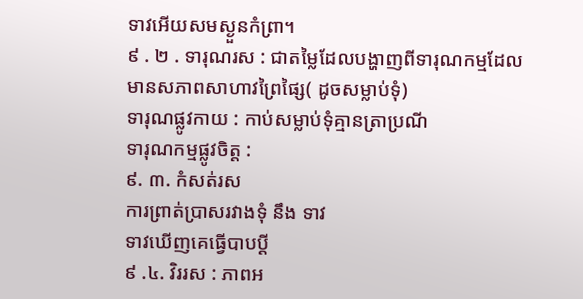ទាវអើយសមស្ងួនកំព្រា។
៩ . ២ . ទារុណរស : ជាតម្លៃដែលបង្ហាញពីទារុណកម្មដែលមានសភាពសាហាវព្រៃផ្សៃ( ដូចសម្លាប់ទុំ)
ទារុណផ្លូវកាយ : កាប់សម្លាប់ទុំគ្មានត្រាប្រណី
ទារុណកម្មផ្លូវចិត្ត :
៩. ៣. កំសត់រស
ការព្រាត់ប្រាសរវាងទុំ នឹង ទាវ
ទាវឃើញគេធ្វើបាបប្ដី
៩ .៤. វិររស : ភាពអ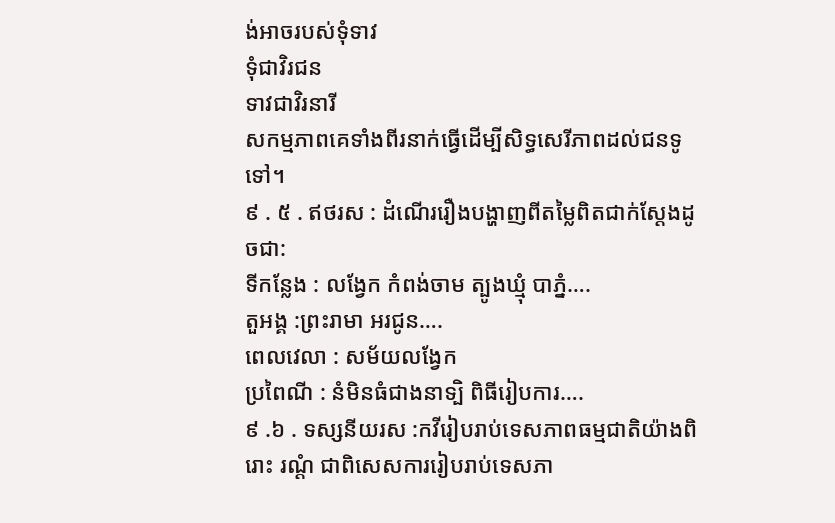ង់អាចរបស់ទុំទាវ
ទុំជាវិរជន
ទាវជាវិរនារី
សកម្មភាពគេទាំងពីរនាក់ធ្វើដើម្បីសិទ្ធសេរីភាពដល់ជនទូទៅ។
៩ . ៥ . ឥថរស : ដំណើររឿងបង្ហាញពីតម្លៃពិតជាក់ស្ដែងដូចជា:
ទីកន្លែង : លង្វែក កំពង់ចាម ត្បូងឃ្មុំ បាភ្នំ….
តួអង្គ :ព្រះរាមា អរជូន….
ពេលវេលា : សម័យលង្វែក
ប្រពៃណី : នំមិនធំជាងនាទ្បិ ពិធីរៀបការ….
៩ .៦ . ទស្សនីយរស :កវីរៀបរាប់ទេសភាពធម្មជាតិយ៉ាងពិរោះ រណ្ដំ ជាពិសេសការរៀបរាប់ទេសភា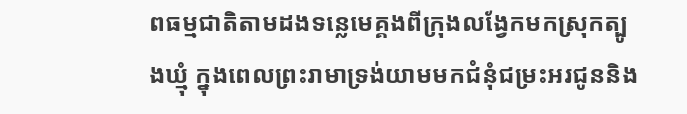ពធម្មជាតិតាមដងទន្លេមេគ្គងពីក្រុងលង្វែកមកស្រុកត្បូងឃ្មុំ ក្នុងពេលព្រះរាមាទ្រង់យាមមកជំនុំជម្រះអរជូននិង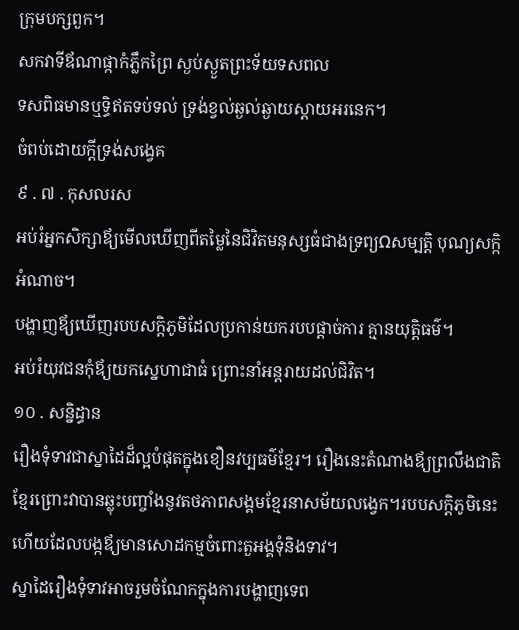ក្រុមបក្សពួក។
សកវាទីឪណាផ្កាកំភ្លឹកព្រៃ ស្ងប់ស្ងួតព្រះទ័យទសពល
ទសពិធមានឬទិ្ធឥតទប់ទល់ ទ្រង់ខ្វល់ឆ្ងល់ឆ្ងាយស្ដាយអរនេក។
ចំពប់ដោយក្ដីទ្រង់សង្វេគ
៩ . ៧ . កុសលរស
អប់រំអ្នកសិក្សាឪ្យមើលឃើញពីតម្លៃនៃជិវិតមនុស្សធំជាងទ្រព្យΩសម្បត្តិ បុណ្យសក្កិ អំណាច។
បង្ហាញឪ្យឃើញរបបសក្តិភូមិដែលប្រកាន់យករបបផ្ដាច់ការ គ្មានយុតិ្តធម៌។
អប់រំយុវជនកុំឪ្យយកស្នេហាជាធំ ព្រោះនាំអន្តរាយដល់ជិវិត។
១០ . សន្និដ្ធាន
រឿងទុំទាវជាស្នាដៃដ៏ល្អបំផុតក្នុងខឿនវប្បធម៌ខ្មែរ។ រឿងនេះតំណាងឪ្យព្រលឹងជាតិខ្មែរព្រោះវាបានឆ្លុះបញ្ចាំងនូវតថភាពសង្គមខ្មែរនាសម័យលង្វេក។របបសក្តិភូមិនេះហើយដែលបង្កឪ្យមានសោដកម្មចំពោះតួអង្គទុំនិងទាវ។
ស្នាដៃរឿងទុំទាវអាចរួមចំណែកក្នុងការបង្ហាញទេព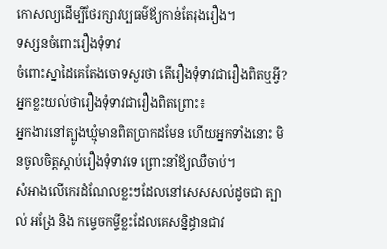កោសល្យដើម្បីថែរក្សាវប្បធម៌ឪ្យកាន់តែរុងរឿង។
ទស្សនចំពោះរឿងទុំទាវ
ចំពោះស្នាដៃគេតែងចោទសួរថា តើរឿងទុំទាវជារឿងពិតឬអ្វី?
អ្នកខ្លះយល់ថារឿងទុំទាវជារឿងពិតព្រោះ៖
អ្នកងារនៅត្បូងឃ្មុំមានពិតប្រាកដមែន ហើយអ្នកទាំងនោះ មិនចូលចិត្តស្ដាប់រឿងទុំទាវទេ ព្រោះនាំឪ្យឈឺចាប់។
សំអាងលើកេរដំណែលខ្លះៗដែលនៅសេសសល់ដូចជា ត្បាល់ អង្រែ និង កម្ទេចកម្ទីខ្លះដែលគេសន្និដ្ធានជាវ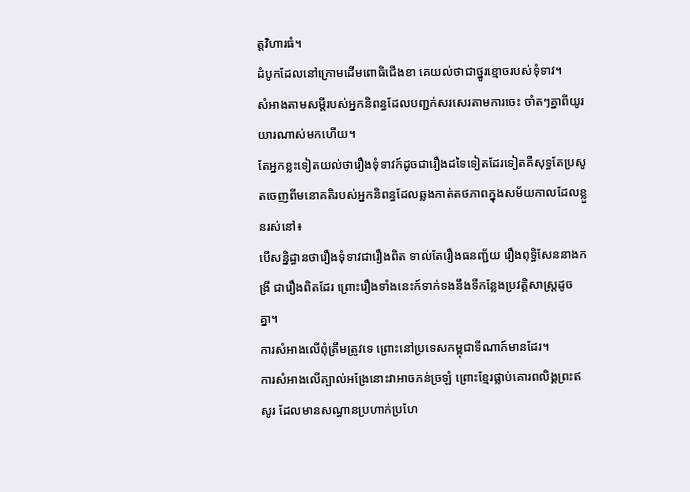ត្តវិហារធំ។
ដំបូកដែលនៅក្រោមដើមពោធិជើងខា គេយល់ថាជាថ្នូរខ្មោចរបស់ទុំទាវ។
សំអាងតាមសម្ដីរបស់អ្នកនិពន្ធដែលបញ្ជក់សរសេរតាមការចេះ ចាំតៗគ្នាពីយូរយារណាស់មកហើយ។
តែអ្នកខ្លះទៀតយល់ថារឿងទុំទាវក៍ដូចជារឿងដទៃទៀតដែរទៀតគឺសុទ្ធតែប្រសូតចេញពីមនោគតិរបស់អ្នកនិពន្ធដែលឆ្លងកាត់តថភាពក្នុងសម័យកាលដែលខ្លួនរស់នៅ៖
បើសន្និដ្ធានថារឿងទុំទាវជារឿងពិត ទាល់តែរឿងធនញ្ជ័យ រឿងពុទ្ធិសែននាងកង្រី ជារឿងពិតដែរ ព្រោះរឿងទាំងនេះក៍ទាក់ទងនឹងទីកន្លែងប្រវត្តិសាស្រ្តដូចគ្នា។
ការសំអាងលើពុំត្រឹមត្រូវទេ ព្រោះនៅប្រទេសកម្ពុជាទីណាក៍មានដែរ។
ការសំអាងលើត្បាល់អង្រែនោះវាអាចភន់ច្រឡំ ព្រោះខ្មែរផ្លាប់គោរពលិង្គព្រះឥសូរ ដែលមានសណ្ធានប្រហាក់ប្រហែ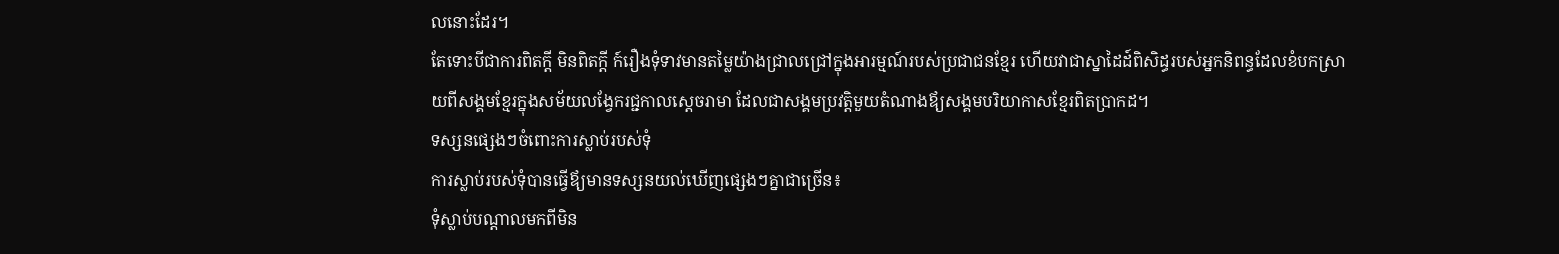លនោះដែរ។
តែទោះបីជាការពិតក្ដី មិនពិតក្ដី ក៍រឿងទុំទាវមានតម្លៃយ៉ាងជ្រាលជ្រៅក្នុងអារម្មណ៍របស់ប្រជាជនខ្មែរ ហើយវាជាស្នាដៃដ៍ពិសិដ្ធរបស់អ្នកនិពន្ធដែលខំបកស្រាយពីសង្គមខ្មែរក្នុងសម័យលង្វែករជ្ជកាលស្ដេចរាមា ដែលជាសង្គមប្រវត្តិមួយតំណាងឪ្យសង្គមបរិយាកាសខ្មែរពិតប្រាកដ។
ទស្សនផ្សេងៗចំពោះការស្លាប់របស់ទុំ
ការស្លាប់របស់ទុំបានធ្វើឪ្យមានទស្សនយល់ឃើញផ្សេងៗគ្នាជាច្រើន៖
ទុំស្លាប់បណ្ដាលមកពីមិន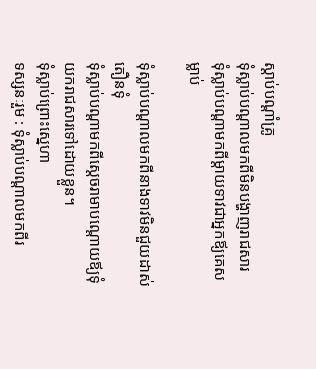ស្ដាប់បណ្ដាំគ្រូ
ទុំស្លាប់បណ្ដាលមកពីមិនបង្ហាញរាជសារ
ទុំស្លាប់បណ្ដាមកពីម្ដាយទាវជាអ្នកឪ្យគេសម្លាប់

ទុំស្លាប់បណ្ដាលមកពីនាងទាវមិនជួយដាស់តឿនទុំ
ទុំស្លាប់បណ្ដាមកពីស្ដេចរាមាបណ្ដោយឪ្យទុំយករាជសារទៅដោយខ្លួន។
ទុំស្លាប់ព្រោះស្នេហា
ទស្សនៈរួម : ទុំស្លាប់បណ្ដាលមកពីរ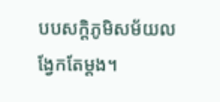បបសក្ដិភូមិសម័យលង្វែកតែម្ដង។